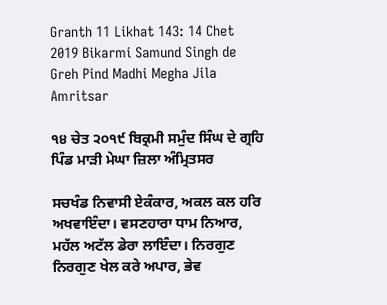Granth 11 Likhat 143: 14 Chet 2019 Bikarmi Samund Singh de Greh Pind Madhi Megha Jila Amritsar

੧੪ ਚੇਤ ੨੦੧੯ ਬਿਕ੍ਰਮੀ ਸਮੁੰਦ ਸਿੰਘ ਦੇ ਗ੍ਰਹਿ ਪਿੰਡ ਮਾੜੀ ਮੇਘਾ ਜ਼ਿਲਾ ਅੰਮ੍ਰਿਤਸਰ

ਸਚਖੰਡ ਨਿਵਾਸੀ ਏਕੰਕਾਰ, ਅਕਲ ਕਲ ਹਰਿ ਅਖਵਾਇੰਦਾ। ਵਸਣਹਾਰਾ ਧਾਮ ਨਿਆਰ, ਮਹੱਲ ਅਟੱਲ ਡੇਰਾ ਲਾਇੰਦਾ। ਨਿਰਗੁਣ ਨਿਰਗੁਣ ਖੇਲ ਕਰੇ ਅਪਾਰ, ਭੇਵ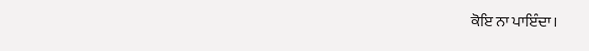ਕੋਇ ਨਾ ਪਾਇੰਦਾ।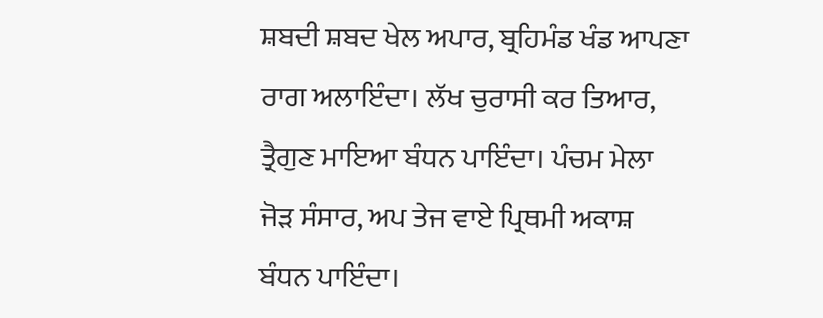ਸ਼ਬਦੀ ਸ਼ਬਦ ਖੇਲ ਅਪਾਰ, ਬ੍ਰਹਿਮੰਡ ਖੰਡ ਆਪਣਾ ਰਾਗ ਅਲਾਇੰਦਾ। ਲੱਖ ਚੁਰਾਸੀ ਕਰ ਤਿਆਰ, ਤ੍ਰੈਗੁਣ ਮਾਇਆ ਬੰਧਨ ਪਾਇੰਦਾ। ਪੰਚਮ ਮੇਲਾ ਜੋੜ ਸੰਸਾਰ, ਅਪ ਤੇਜ ਵਾਏ ਪ੍ਰਿਥਮੀ ਅਕਾਸ਼ ਬੰਧਨ ਪਾਇੰਦਾ।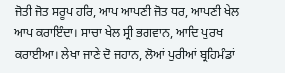ਜੋਤੀ ਜੋਤ ਸਰੂਪ ਹਰਿ, ਆਪ ਆਪਣੀ ਜੋਤ ਧਰ, ਆਪਣੀ ਖੇਲ ਆਪ ਕਰਾਇੰਦਾ। ਸਾਚਾ ਖੇਲ ਸ੍ਰੀ ਭਗਵਾਨ, ਆਦਿ ਪੁਰਖ ਕਰਾਈਆ। ਲੇਖਾ ਜਾਣੇ ਦੋ ਜਹਾਨ, ਲੋਆਂ ਪੁਰੀਆਂ ਬ੍ਰਹਿਮੰਡਾਂ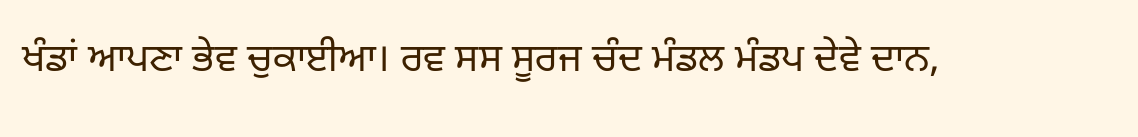ਖੰਡਾਂ ਆਪਣਾ ਭੇਵ ਚੁਕਾਈਆ। ਰਵ ਸਸ ਸੂਰਜ ਚੰਦ ਮੰਡਲ ਮੰਡਪ ਦੇਵੇ ਦਾਨ,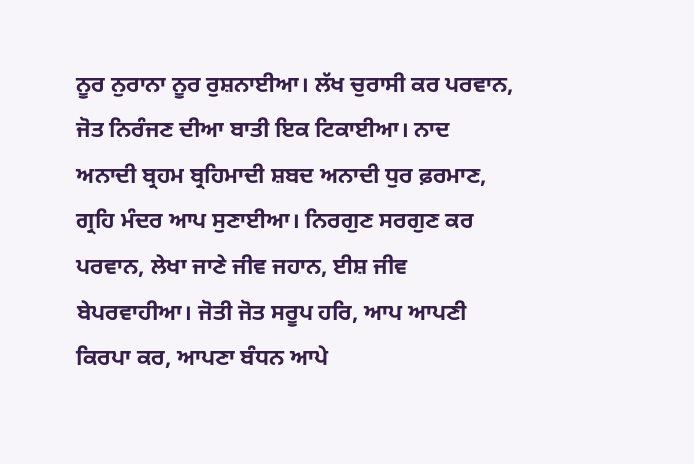ਨੂਰ ਨੁਰਾਨਾ ਨੂਰ ਰੁਸ਼ਨਾਈਆ। ਲੱਖ ਚੁਰਾਸੀ ਕਰ ਪਰਵਾਨ, ਜੋਤ ਨਿਰੰਜਣ ਦੀਆ ਬਾਤੀ ਇਕ ਟਿਕਾਈਆ। ਨਾਦ ਅਨਾਦੀ ਬ੍ਰਹਮ ਬ੍ਰਹਿਮਾਦੀ ਸ਼ਬਦ ਅਨਾਦੀ ਧੁਰ ਫ਼ਰਮਾਣ, ਗ੍ਰਹਿ ਮੰਦਰ ਆਪ ਸੁਣਾਈਆ। ਨਿਰਗੁਣ ਸਰਗੁਣ ਕਰ ਪਰਵਾਨ, ਲੇਖਾ ਜਾਣੇ ਜੀਵ ਜਹਾਨ, ਈਸ਼ ਜੀਵ ਬੇਪਰਵਾਹੀਆ। ਜੋਤੀ ਜੋਤ ਸਰੂਪ ਹਰਿ, ਆਪ ਆਪਣੀ ਕਿਰਪਾ ਕਰ, ਆਪਣਾ ਬੰਧਨ ਆਪੇ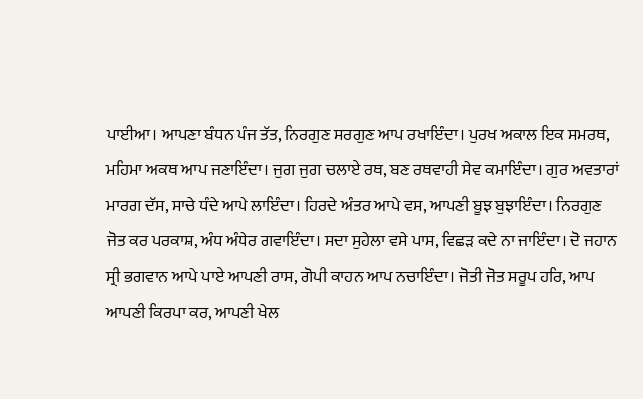ਪਾਈਆ। ਆਪਣਾ ਬੰਧਨ ਪੰਜ ਤੱਤ, ਨਿਰਗੁਣ ਸਰਗੁਣ ਆਪ ਰਖਾਇੰਦਾ। ਪੁਰਖ ਅਕਾਲ ਇਕ ਸਮਰਥ, ਮਹਿਮਾ ਅਕਥ ਆਪ ਜਣਾਇੰਦਾ। ਜੁਗ ਜੁਗ ਚਲਾਏ ਰਥ, ਬਣ ਰਥਵਾਹੀ ਸੇਵ ਕਮਾਇੰਦਾ। ਗੁਰ ਅਵਤਾਰਾਂ ਮਾਰਗ ਦੱਸ, ਸਾਚੇ ਧੰਦੇ ਆਪੇ ਲਾਇੰਦਾ। ਹਿਰਦੇ ਅੰਤਰ ਆਪੇ ਵਸ, ਆਪਣੀ ਬੂਝ ਬੁਝਾਇੰਦਾ। ਨਿਰਗੁਣ ਜੋਤ ਕਰ ਪਰਕਾਸ਼, ਅੰਧ ਅੰਧੇਰ ਗਵਾਇੰਦਾ। ਸਦਾ ਸੁਹੇਲਾ ਵਸੇ ਪਾਸ, ਵਿਛੜ ਕਦੇ ਨਾ ਜਾਇੰਦਾ। ਦੋ ਜਹਾਨ ਸ੍ਰੀ ਭਗਵਾਨ ਆਪੇ ਪਾਏ ਆਪਣੀ ਰਾਸ, ਗੋਪੀ ਕਾਹਨ ਆਪ ਨਚਾਇੰਦਾ। ਜੋਤੀ ਜੋਤ ਸਰੂਪ ਹਰਿ, ਆਪ ਆਪਣੀ ਕਿਰਪਾ ਕਰ, ਆਪਣੀ ਖੇਲ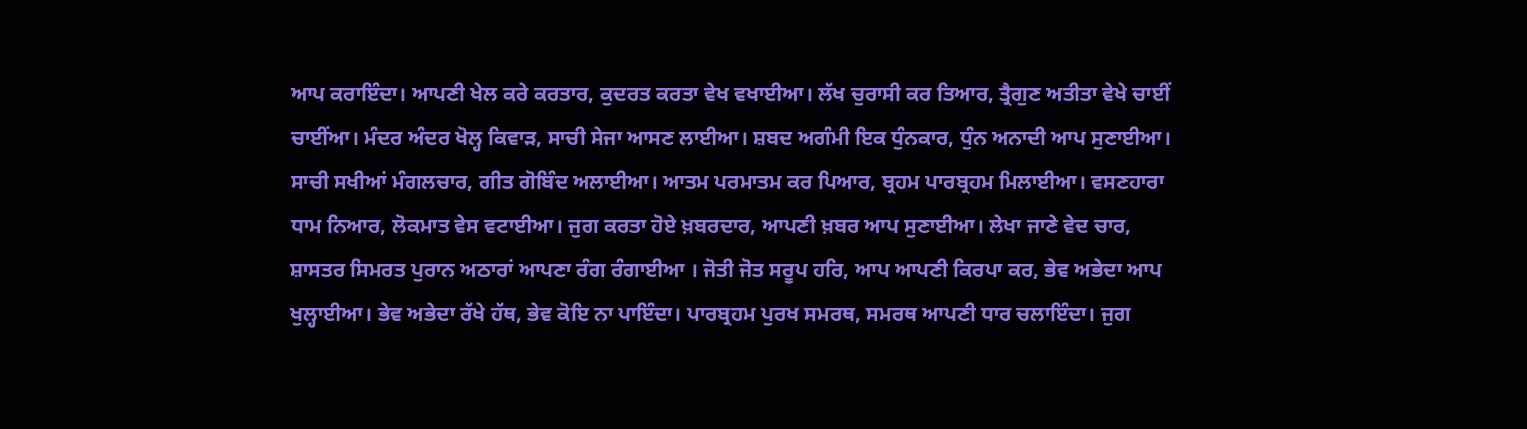ਆਪ ਕਰਾਇੰਦਾ। ਆਪਣੀ ਖੇਲ ਕਰੇ ਕਰਤਾਰ, ਕੁਦਰਤ ਕਰਤਾ ਵੇਖ ਵਖਾਈਆ। ਲੱਖ ਚੁਰਾਸੀ ਕਰ ਤਿਆਰ, ਤ੍ਰੈਗੁਣ ਅਤੀਤਾ ਵੇਖੇ ਚਾਈਂ ਚਾਈਂਆ। ਮੰਦਰ ਅੰਦਰ ਖੋਲ੍ਹ ਕਿਵਾੜ, ਸਾਚੀ ਸੇਜਾ ਆਸਣ ਲਾਈਆ। ਸ਼ਬਦ ਅਗੰਮੀ ਇਕ ਧੁੰਨਕਾਰ, ਧੁੰਨ ਅਨਾਦੀ ਆਪ ਸੁਣਾਈਆ। ਸਾਚੀ ਸਖੀਆਂ ਮੰਗਲਚਾਰ, ਗੀਤ ਗੋਬਿੰਦ ਅਲਾਈਆ। ਆਤਮ ਪਰਮਾਤਮ ਕਰ ਪਿਆਰ, ਬ੍ਰਹਮ ਪਾਰਬ੍ਰਹਮ ਮਿਲਾਈਆ। ਵਸਣਹਾਰਾ ਧਾਮ ਨਿਆਰ, ਲੋਕਮਾਤ ਵੇਸ ਵਟਾਈਆ। ਜੁਗ ਕਰਤਾ ਹੋਏ ਖ਼ਬਰਦਾਰ, ਆਪਣੀ ਖ਼ਬਰ ਆਪ ਸੁਣਾਈਆ। ਲੇਖਾ ਜਾਣੇ ਵੇਦ ਚਾਰ, ਸ਼ਾਸਤਰ ਸਿਮਰਤ ਪੁਰਾਨ ਅਠਾਰਾਂ ਆਪਣਾ ਰੰਗ ਰੰਗਾਈਆ । ਜੋਤੀ ਜੋਤ ਸਰੂਪ ਹਰਿ, ਆਪ ਆਪਣੀ ਕਿਰਪਾ ਕਰ, ਭੇਵ ਅਭੇਦਾ ਆਪ ਖੁਲ੍ਹਾਈਆ। ਭੇਵ ਅਭੇਦਾ ਰੱਖੇ ਹੱਥ, ਭੇਵ ਕੋਇ ਨਾ ਪਾਇੰਦਾ। ਪਾਰਬ੍ਰਹਮ ਪੁਰਖ ਸਮਰਥ, ਸਮਰਥ ਆਪਣੀ ਧਾਰ ਚਲਾਇੰਦਾ। ਜੁਗ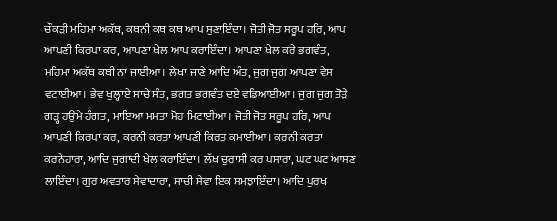ਚੌਕੜੀ ਮਹਿਮਾ ਅਕੱਥ, ਕਥਨੀ ਕਥ ਕਥ ਆਪ ਸੁਣਾਇੰਦਾ। ਜੋਤੀ ਜੋਤ ਸਰੂਪ ਹਰਿ, ਆਪ ਆਪਣੀ ਕਿਰਪਾ ਕਰ, ਆਪਣਾ ਖੇਲ ਆਪ ਕਰਾਇੰਦਾ। ਆਪਣਾ ਖੇਲ ਕਰੇ ਭਗਵੰਤ, ਮਹਿਮਾ ਅਕੱਥ ਕਥੀ ਨਾ ਜਾਈਆ। ਲੇਖਾ ਜਾਣੇ ਆਦਿ ਅੰਤ, ਜੁਗ ਜੁਗ ਆਪਣਾ ਵੇਸ ਵਟਾਈਆ। ਭੇਵ ਖੁਲ੍ਹਾਏ ਸਾਚੇ ਸੰਤ, ਭਗਤ ਭਗਵੰਤ ਦਏ ਵਡਿਆਈਆ। ਜੁਗ ਜੁਗ ਤੋੜੇ ਗੜ੍ਹ ਹਉਮੇ ਹੰਗਤ, ਮਾਇਆ ਮਮਤਾ ਮੋਹ ਮਿਟਾਈਆ। ਜੋਤੀ ਜੋਤ ਸਰੂਪ ਹਰਿ, ਆਪ ਆਪਣੀ ਕਿਰਪਾ ਕਰ, ਕਰਨੀ ਕਰਤਾ ਆਪਣੀ ਕਿਰਤ ਕਮਾਈਆ। ਕਰਨੀ ਕਰਤਾ ਕਰਨੇਹਾਰਾ, ਆਦਿ ਜੁਗਾਦੀ ਖੇਲ ਕਰਾਇੰਦਾ। ਲੱਖ ਚੁਰਾਸੀ ਕਰ ਪਸਾਰਾ, ਘਟ ਘਟ ਆਸਣ ਲਾਇੰਦਾ। ਗੁਰ ਅਵਤਾਰ ਸੇਵਾਦਾਰਾ, ਸਾਚੀ ਸੇਵਾ ਇਕ ਸਮਝਾਇੰਦਾ। ਆਦਿ ਪੁਰਖ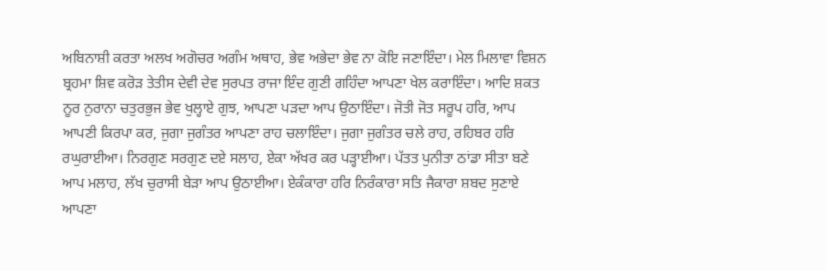ਅਬਿਨਾਸ਼ੀ ਕਰਤਾ ਅਲਖ ਅਗੋਚਰ ਅਗੰਮ ਅਥਾਹ, ਭੇਵ ਅਭੇਦਾ ਭੇਵ ਨਾ ਕੋਇ ਜਣਾਇੰਦਾ। ਮੇਲ ਮਿਲਾਵਾ ਵਿਸ਼ਨ ਬ੍ਰਹਮਾ ਸ਼ਿਵ ਕਰੋੜ ਤੇਤੀਸ ਦੇਵੀ ਦੇਵ ਸੁਰਪਤ ਰਾਜਾ ਇੰਦ ਗੁਣੀ ਗਹਿੰਦਾ ਆਪਣਾ ਖੇਲ ਕਰਾਇੰਦਾ। ਆਦਿ ਸ਼ਕਤ ਨੂਰ ਨੁਰਾਨਾ ਚਤੁਰਭੁਜ ਭੇਵ ਖੁਲ੍ਹਾਏ ਗੁਝ, ਆਪਣਾ ਪੜਦਾ ਆਪ ਉਠਾਇੰਦਾ। ਜੋਤੀ ਜੋਤ ਸਰੂਪ ਹਰਿ, ਆਪ ਆਪਣੀ ਕਿਰਪਾ ਕਰ, ਜੁਗਾ ਜੁਗੰਤਰ ਆਪਣਾ ਰਾਹ ਚਲਾਇੰਦਾ। ਜੁਗਾ ਜੁਗੰਤਰ ਚਲੇ ਰਾਹ, ਰਹਿਬਰ ਹਰਿ ਰਘੁਰਾਈਆ। ਨਿਰਗੁਣ ਸਰਗੁਣ ਦਏ ਸਲਾਹ, ਏਕਾ ਅੱਖਰ ਕਰ ਪੜ੍ਹਾਈਆ। ਪੱਤਤ ਪੁਨੀਤਾ ਠਾਂਡਾ ਸੀਤਾ ਬਣੇ ਆਪ ਮਲਾਹ, ਲੱਖ ਚੁਰਾਸੀ ਬੇੜਾ ਆਪ ਉਠਾਈਆ। ਏਕੰਕਾਰਾ ਹਰਿ ਨਿਰੰਕਾਰਾ ਸਤਿ ਜੈਕਾਰਾ ਸ਼ਬਦ ਸੁਣਾਏ ਆਪਣਾ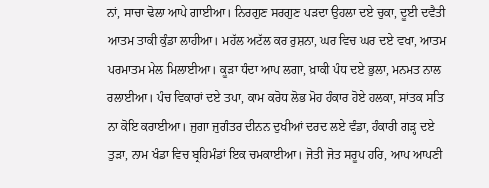ਨਾਂ, ਸਾਚਾ ਢੋਲਾ ਆਪੇ ਗਾਈਆ। ਨਿਰਗੁਣ ਸਰਗੁਣ ਪੜਦਾ ਉਹਲਾ ਦਏ ਚੁਕਾ, ਦੂਈ ਦਵੈਤੀ ਆਤਮ ਤਾਕੀ ਕੁੰਡਾ ਲਾਹੀਆ। ਮਹੱਲ ਅਟੱਲ ਕਰ ਰੁਸ਼ਨਾ, ਘਰ ਵਿਚ ਘਰ ਦਏ ਵਖਾ, ਆਤਮ ਪਰਮਾਤਮ ਮੇਲ ਮਿਲਾਈਆ। ਕੂੜਾ ਧੰਦਾ ਆਪ ਲਗਾ, ਖ਼ਾਕੀ ਪੰਧ ਦਏ ਭੁਲਾ, ਮਨਮਤ ਨਾਲ ਰਲਾਈਆ। ਪੰਚ ਵਿਕਾਰਾਂ ਦਏ ਤਪਾ, ਕਾਮ ਕਰੋਧ ਲੋਭ ਮੋਹ ਹੰਕਾਰ ਹੋਏ ਹਲਕਾ, ਸਾਂਤਕ ਸਤਿ ਨਾ ਕੋਇ ਕਰਾਈਆ। ਜੁਗਾ ਜੁਗੰਤਰ ਦੀਨਨ ਦੁਖੀਆਂ ਦਰਦ ਲਏ ਵੰਡਾ, ਹੰਕਾਰੀ ਗੜ੍ਹ ਦਏ ਤੁੜਾ, ਨਾਮ ਖੰਡਾ ਵਿਚ ਬ੍ਰਹਿਮੰਡਾਂ ਇਕ ਚਮਕਾਈਆ। ਜੋਤੀ ਜੋਤ ਸਰੂਪ ਹਰਿ, ਆਪ ਆਪਣੀ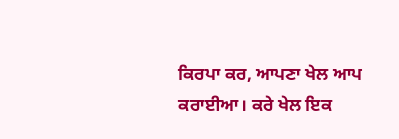ਕਿਰਪਾ ਕਰ, ਆਪਣਾ ਖੇਲ ਆਪ ਕਰਾਈਆ। ਕਰੇ ਖੇਲ ਇਕ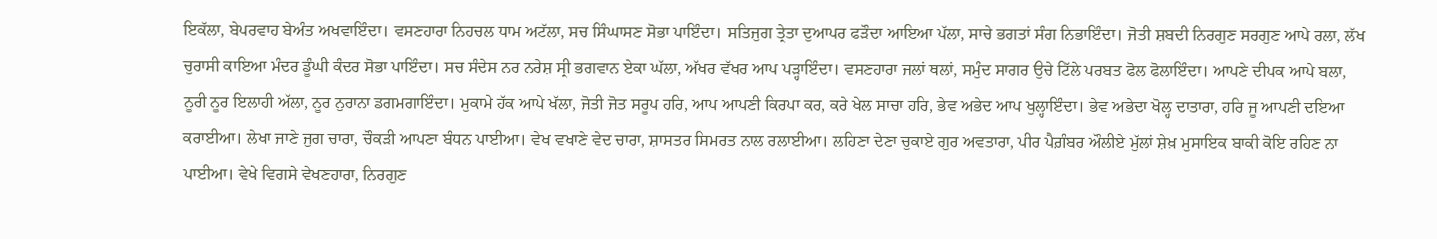ਇਕੱਲਾ, ਬੇਪਰਵਾਹ ਬੇਅੰਤ ਅਖਵਾਇੰਦਾ। ਵਸਣਹਾਰਾ ਨਿਹਚਲ ਧਾਮ ਅਟੱਲਾ, ਸਚ ਸਿੰਘਾਸਣ ਸੋਭਾ ਪਾਇੰਦਾ। ਸਤਿਜੁਗ ਤ੍ਰੇਤਾ ਦੁਆਪਰ ਫੜੌਦਾ ਆਇਆ ਪੱਲਾ, ਸਾਚੇ ਭਗਤਾਂ ਸੰਗ ਨਿਭਾਇੰਦਾ। ਜੋਤੀ ਸ਼ਬਦੀ ਨਿਰਗੁਣ ਸਰਗੁਣ ਆਪੇ ਰਲਾ, ਲੱਖ ਚੁਰਾਸੀ ਕਾਇਆ ਮੰਦਰ ਡੂੰਘੀ ਕੰਦਰ ਸੋਭਾ ਪਾਇੰਦਾ। ਸਚ ਸੰਦੇਸ ਨਰ ਨਰੇਸ਼ ਸ੍ਰੀ ਭਗਵਾਨ ਏਕਾ ਘੱਲਾ, ਅੱਖਰ ਵੱਖਰ ਆਪ ਪੜ੍ਹਾਇੰਦਾ। ਵਸਣਹਾਰਾ ਜਲਾਂ ਥਲਾਂ, ਸਮੁੰਦ ਸਾਗਰ ਉਚੇ ਟਿੱਲੇ ਪਰਬਤ ਫੋਲ ਫੋਲਾਇੰਦਾ। ਆਪਣੇ ਦੀਪਕ ਆਪੇ ਬਲਾ, ਨੂਰੀ ਨੂਰ ਇਲਾਹੀ ਅੱਲਾ, ਨੂਰ ਨੁਰਾਨਾ ਡਗਮਗਾਇੰਦਾ। ਮੁਕਾਮੇ ਹੱਕ ਆਪੇ ਖੱਲਾ, ਜੋਤੀ ਜੋਤ ਸਰੂਪ ਹਰਿ, ਆਪ ਆਪਣੀ ਕਿਰਪਾ ਕਰ, ਕਰੇ ਖੇਲ ਸਾਚਾ ਹਰਿ, ਭੇਵ ਅਭੇਦ ਆਪ ਖੁਲ੍ਹਾਇੰਦਾ। ਭੇਵ ਅਭੇਦਾ ਖੋਲ੍ਹ ਦਾਤਾਰਾ, ਹਰਿ ਜੂ ਆਪਣੀ ਦਇਆ ਕਰਾਈਆ। ਲੇਖਾ ਜਾਣੇ ਜੁਗ ਚਾਰਾ, ਚੌਕੜੀ ਆਪਣਾ ਬੰਧਨ ਪਾਈਆ। ਵੇਖ ਵਖਾਣੇ ਵੇਦ ਚਾਰਾ, ਸ਼ਾਸਤਰ ਸਿਮਰਤ ਨਾਲ ਰਲਾਈਆ। ਲਹਿਣਾ ਦੇਣਾ ਚੁਕਾਏ ਗੁਰ ਅਵਤਾਰਾ, ਪੀਰ ਪੈਗ਼ੰਬਰ ਔਲੀਏ ਮੁੱਲਾਂ ਸ਼ੇਖ਼ ਮੁਸਾਇਕ ਬਾਕੀ ਕੋਇ ਰਹਿਣ ਨਾ ਪਾਈਆ। ਵੇਖੇ ਵਿਗਸੇ ਵੇਖਣਹਾਰਾ, ਨਿਰਗੁਣ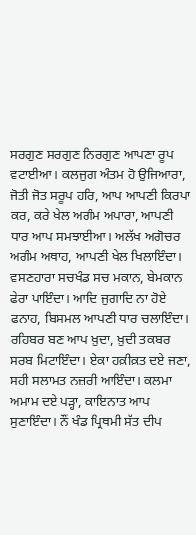ਸਰਗੁਣ ਸਰਗੁਣ ਨਿਰਗੁਣ ਆਪਣਾ ਰੂਪ ਵਟਾਈਆ। ਕਲਜੁਗ ਅੰਤਮ ਹੋ ਉਜਿਆਰਾ, ਜੋਤੀ ਜੋਤ ਸਰੂਪ ਹਰਿ, ਆਪ ਆਪਣੀ ਕਿਰਪਾ ਕਰ, ਕਰੇ ਖੇਲ ਅਗੰਮ ਅਪਾਰਾ, ਆਪਣੀ ਧਾਰ ਆਪ ਸਮਝਾਈਆ। ਅਲੱਖ ਅਗੋਚਰ ਅਗੰਮ ਅਥਾਹ, ਆਪਣੀ ਖੇਲ ਖਿਲਾਇੰਦਾ। ਵਸਣਹਾਰਾ ਸਚਖੰਡ ਸਚ ਮਕਾਨ, ਬੇਮਕਾਨ ਫੇਰਾ ਪਾਇੰਦਾ। ਆਦਿ ਜੁਗਾਦਿ ਨਾ ਹੋਏ ਫਨਾਹ, ਬਿਸਮਲ ਆਪਣੀ ਧਾਰ ਚਲਾਇੰਦਾ। ਰਹਿਬਰ ਬਣ ਆਪ ਖ਼ੁਦਾ, ਖ਼ੁਦੀ ਤਕਬਰ ਸਰਬ ਮਿਟਾਇੰਦਾ। ਏਕਾ ਹਕ਼ੀਕ਼ਤ ਦਏ ਜਣਾ, ਸਹੀ ਸਲਾਮਤ ਨਜ਼ਰੀ ਆਇੰਦਾ। ਕਲਮਾ ਅਮਾਮ ਦਏ ਪੜ੍ਹਾ, ਕਾਇਨਾਤ ਆਪ ਸੁਣਾਇੰਦਾ। ਨੌਂ ਖੰਡ ਪ੍ਰਿਥਮੀ ਸੱਤ ਦੀਪ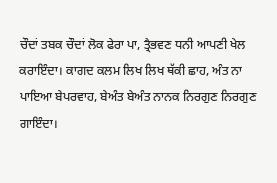ਚੌਦਾਂ ਤਬਕ ਚੌਦਾਂ ਲੋਕ ਫੇਰਾ ਪਾ, ਤ੍ਰੈਭਵਣ ਧਨੀ ਆਪਣੀ ਖੇਲ ਕਰਾਇੰਦਾ। ਕਾਗਦ ਕਲਮ ਲਿਖ ਲਿਖ ਥੱਕੀ ਛਾਹ, ਅੰਤ ਨਾ ਪਾਇਆ ਬੇਪਰਵਾਹ, ਬੇਅੰਤ ਬੇਅੰਤ ਨਾਨਕ ਨਿਰਗੁਣ ਨਿਰਗੁਣ ਗਾਇੰਦਾ।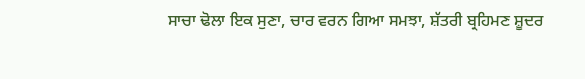ਸਾਚਾ ਢੋਲਾ ਇਕ ਸੁਣਾ, ਚਾਰ ਵਰਨ ਗਿਆ ਸਮਝਾ, ਸ਼ੱਤਰੀ ਬ੍ਰਹਿਮਣ ਸ਼ੂਦਰ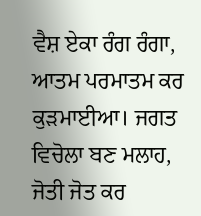ਵੈਸ਼ ਏਕਾ ਰੰਗ ਰੰਗਾ, ਆਤਮ ਪਰਮਾਤਮ ਕਰ ਕੁੜਮਾਈਆ। ਜਗਤ ਵਿਚੋਲਾ ਬਣ ਮਲਾਹ, ਜੋਤੀ ਜੋਤ ਕਰ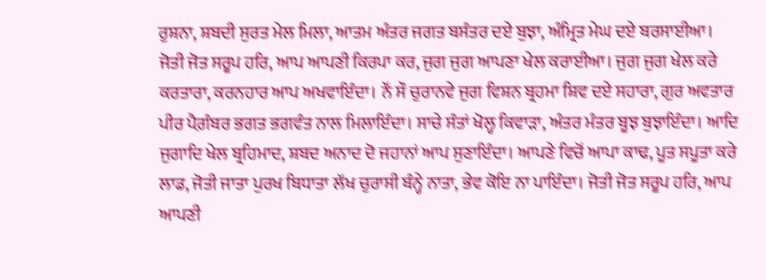ਰੁਸ਼ਨਾ, ਸ਼ਬਦੀ ਸੁਰਤ ਮੇਲ ਮਿਲਾ, ਆਤਮ ਅੰਤਰ ਜਗਤ ਬਸੰਤਰ ਦਏ ਬੁਝਾ, ਅੰਮ੍ਰਿਤ ਮੇਘ ਦਏ ਬਰਸਾਈਆ। ਜੋਤੀ ਜੋਤ ਸਰੂਪ ਹਰਿ, ਆਪ ਆਪਣੀ ਕਿਰਪਾ ਕਰ, ਜੁਗ ਜੁਗ ਆਪਣਾ ਖੇਲ ਕਰਾਈਆ। ਜੁਗ ਜੁਗ ਖੇਲ ਕਰੇ ਕਰਤਾਰਾ, ਕਰਨਹਾਰ ਆਪ ਅਖਵਾਇੰਦਾ। ਨੌਂ ਸੌ ਚੁਰਾਨਵੇ ਜੁਗ ਵਿਸ਼ਨ ਬ੍ਰਹਮਾ ਸ਼ਿਵ ਦਏ ਸਹਾਰਾ, ਗੁਰ ਅਵਤਾਰ ਪੀਰ ਪੈਗ਼ੰਬਰ ਭਗਤ ਭਗਵੰਤ ਨਾਲ ਮਿਲਾਇੰਦਾ। ਸਾਚੇ ਸੰਤਾਂ ਖੋਲ੍ਹ ਕਿਵਾੜਾ, ਅੰਤਰ ਮੰਤਰ ਬੂਝ ਬੁਝਾਇੰਦਾ। ਆਦਿ ਜੁਗਾਦਿ ਖੇਲ ਬ੍ਰਹਿਮਾਦ, ਸ਼ਬਦ ਅਨਾਦ ਦੋ ਜਹਾਨਾਂ ਆਪ ਸੁਣਾਇੰਦਾ। ਆਪਣੇ ਵਿਚੋਂ ਆਪਾ ਕਾਢ, ਪੂਤ ਸਪੂਤਾ ਕਰੇ ਲਾਡ, ਜੋਤੀ ਜਾਤਾ ਪੁਰਖ ਬਿਧਾਤਾ ਲੱਖ ਚੁਰਾਸੀ ਬੰਨ੍ਹੇ ਨਾਤਾ, ਭੇਵ ਕੋਇ ਨਾ ਪਾਇੰਦਾ। ਜੋਤੀ ਜੋਤ ਸਰੂਪ ਹਰਿ, ਆਪ ਆਪਣੀ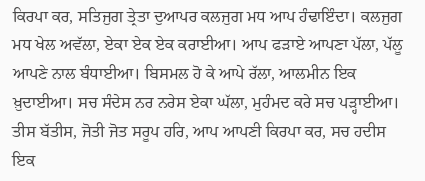ਕਿਰਪਾ ਕਰ, ਸਤਿਜੁਗ ਤ੍ਰੇਤਾ ਦੁਆਪਰ ਕਲਜੁਗ ਮਧ ਆਪ ਹੰਢਾਇੰਦਾ। ਕਲਜੁਗ ਮਧ ਖੇਲ ਅਵੱਲਾ, ਏਕਾ ਏਕ ਏਕ ਕਰਾਈਆ। ਆਪ ਫੜਾਏ ਆਪਣਾ ਪੱਲਾ, ਪੱਲੂ ਆਪਣੇ ਨਾਲ ਬੰਧਾਈਆ। ਬਿਸਮਲ ਹੋ ਕੇ ਆਪੇ ਰੱਲਾ, ਆਲਮੀਨ ਇਕ ਖ਼ੁਦਾਈਆ। ਸਚ ਸੰਦੇਸ ਨਰ ਨਰੇਸ ਏਕਾ ਘੱਲਾ, ਮੁਹੰਮਦ ਕਰੇ ਸਚ ਪੜ੍ਹਾਈਆ। ਤੀਸ ਬੱਤੀਸ, ਜੋਤੀ ਜੋਤ ਸਰੂਪ ਹਰਿ, ਆਪ ਆਪਣੀ ਕਿਰਪਾ ਕਰ, ਸਚ ਹਦੀਸ ਇਕ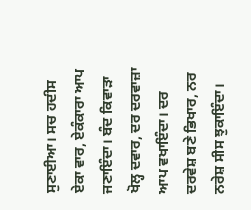ਸੁਣਾਈਆ। ਸਚ ਹਦੀਸ ਏਕਾ ਵਾਰ, ਏਕੰਕਾਰਾ ਆਪ ਜਣਾਇੰਦਾ। ਬੰਦ ਕਿਵਾੜਾ ਖੋਲ੍ਹ ਦਵਾਰ, ਦਰ ਦਰਵਾਜ਼ਾ ਆਪ ਵਖਾਇੰਦਾ। ਦਰ ਦਰਵੇਸ਼ ਬਣੇ ਭਿਖਾਰ, ਨਰ ਨਰੇਸ਼ ਸੀਸ ਝੁਕਾਇੰਦਾ।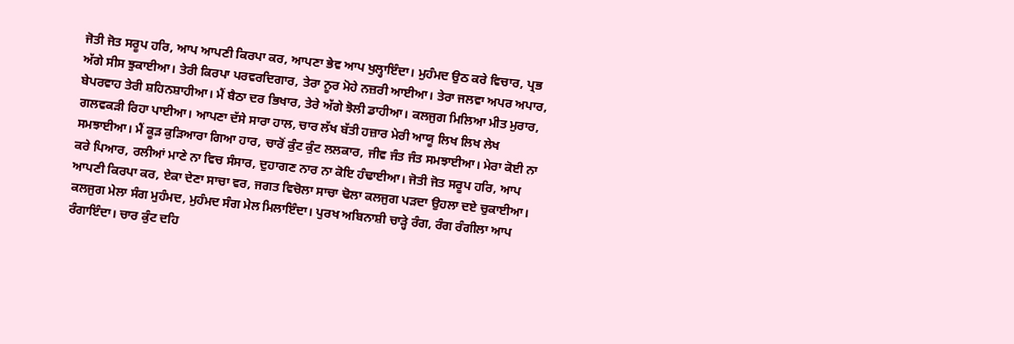ਜੋਤੀ ਜੋਤ ਸਰੂਪ ਹਰਿ, ਆਪ ਆਪਣੀ ਕਿਰਪਾ ਕਰ, ਆਪਣਾ ਭੇਵ ਆਪ ਖੁਲ੍ਹਾਇੰਦਾ। ਮੁਹੰਮਦ ਉਠ ਕਰੇ ਵਿਚਾਰ, ਪ੍ਰਭ ਅੱਗੇ ਸੀਸ ਝੁਕਾਈਆ। ਤੇਰੀ ਕਿਰਪਾ ਪਰਵਰਦਿਗਾਰ, ਤੇਰਾ ਨੂਰ ਮੋਹੇ ਨਜ਼ਰੀ ਆਈਆ। ਤੇਰਾ ਜਲਵਾ ਅਪਰ ਅਪਾਰ, ਬੇਪਰਵਾਹ ਤੇਰੀ ਸ਼ਹਿਨਸ਼ਾਹੀਆ। ਮੈਂ ਬੈਠਾ ਦਰ ਭਿਖਾਰ, ਤੇਰੇ ਅੱਗੇ ਝੋਲੀ ਡਾਹੀਆ। ਕਲਜੁਗ ਮਿਲਿਆ ਮੀਤ ਮੁਰਾਰ, ਗਲਵਕੜੀ ਰਿਹਾ ਪਾਈਆ। ਆਪਣਾ ਦੱਸੇ ਸਾਰਾ ਹਾਲ, ਚਾਰ ਲੱਖ ਬੱਤੀ ਹਜ਼ਾਰ ਮੇਰੀ ਆਯੂ ਲਿਖ ਲਿਖ ਲੇਖ ਸਮਝਾਈਆ। ਮੈਂ ਕੂੜ ਕੁੜਿਆਰਾ ਗਿਆ ਹਾਰ, ਚਾਰੋਂ ਕੁੰਟ ਕੁੰਟ ਲਲਕਾਰ, ਜੀਵ ਜੰਤ ਜੰਤ ਸਮਝਾਈਆ। ਮੇਰਾ ਕੋਈ ਨਾ ਕਰੇ ਪਿਆਰ, ਰਲੀਆਂ ਮਾਣੇ ਨਾ ਵਿਚ ਸੰਸਾਰ, ਦੁਹਾਗਣ ਨਾਰ ਨਾ ਕੋਇ ਹੰਢਾਈਆ। ਜੋਤੀ ਜੋਤ ਸਰੂਪ ਹਰਿ, ਆਪ ਆਪਣੀ ਕਿਰਪਾ ਕਰ, ਏਕਾ ਦੇਣਾ ਸਾਚਾ ਵਰ, ਜਗਤ ਵਿਚੋਲਾ ਸਾਚਾ ਢੋਲਾ ਕਲਜੁਗ ਪੜਦਾ ਉਹਲਾ ਦਏ ਚੁਕਾਈਆ। ਕਲਜੁਗ ਮੇਲਾ ਸੰਗ ਮੁਹੰਮਦ, ਮੁਹੰਮਦ ਸੰਗ ਮੇਲ ਮਿਲਾਇੰਦਾ। ਪੁਰਖ ਅਬਿਨਾਸ਼ੀ ਚਾੜ੍ਹੇ ਰੰਗ, ਰੰਗ ਰੰਗੀਲਾ ਆਪ ਰੰਗਾਇੰਦਾ। ਚਾਰ ਕੁੰਟ ਦਹਿ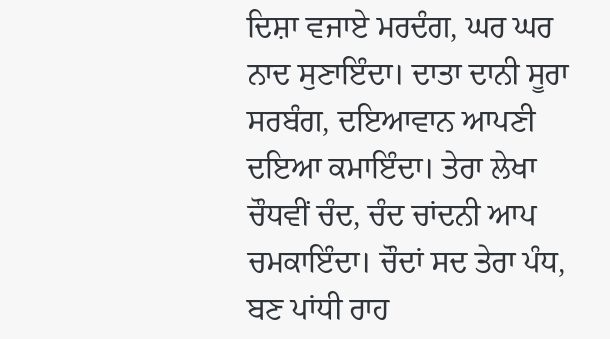ਦਿਸ਼ਾ ਵਜਾਏ ਮਰਦੰਗ, ਘਰ ਘਰ ਨਾਦ ਸੁਣਾਇੰਦਾ। ਦਾਤਾ ਦਾਨੀ ਸੂਰਾ ਸਰਬੰਗ, ਦਇਆਵਾਨ ਆਪਣੀ ਦਇਆ ਕਮਾਇੰਦਾ। ਤੇਰਾ ਲੇਖਾ ਚੌਧਵੀਂ ਚੰਦ, ਚੰਦ ਚਾਂਦਨੀ ਆਪ ਚਮਕਾਇੰਦਾ। ਚੌਦਾਂ ਸਦ ਤੇਰਾ ਪੰਧ, ਬਣ ਪਾਂਧੀ ਰਾਹ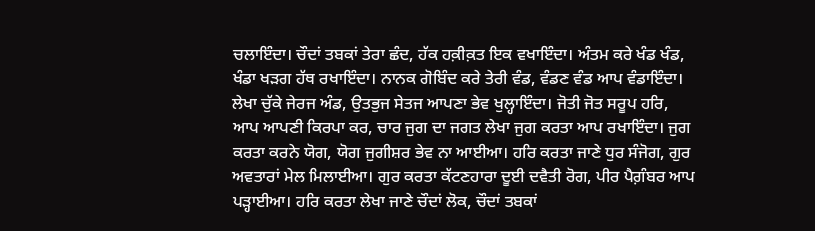ਚਲਾਇੰਦਾ। ਚੌਦਾਂ ਤਬਕਾਂ ਤੇਰਾ ਛੰਦ, ਹੱਕ ਹਕ਼ੀਕ਼ਤ ਇਕ ਵਖਾਇੰਦਾ। ਅੰਤਮ ਕਰੇ ਖੰਡ ਖੰਡ, ਖੰਡਾ ਖੜਗ ਹੱਥ ਰਖਾਇੰਦਾ। ਨਾਨਕ ਗੋਬਿੰਦ ਕਰੇ ਤੇਰੀ ਵੰਡ, ਵੰਡਣ ਵੰਡ ਆਪ ਵੰਡਾਇੰਦਾ। ਲੇਖਾ ਚੁੱਕੇ ਜੇਰਜ ਅੰਡ, ਉਤਭੁਜ ਸੇਤਜ ਆਪਣਾ ਭੇਵ ਖੁਲ੍ਹਾਇੰਦਾ। ਜੋਤੀ ਜੋਤ ਸਰੂਪ ਹਰਿ, ਆਪ ਆਪਣੀ ਕਿਰਪਾ ਕਰ, ਚਾਰ ਜੁਗ ਦਾ ਜਗਤ ਲੇਖਾ ਜੁਗ ਕਰਤਾ ਆਪ ਰਖਾਇੰਦਾ। ਜੁਗ ਕਰਤਾ ਕਰਨੇ ਯੋਗ, ਯੋਗ ਜੁਗੀਸ਼ਰ ਭੇਵ ਨਾ ਆਈਆ। ਹਰਿ ਕਰਤਾ ਜਾਣੇ ਧੁਰ ਸੰਜੋਗ, ਗੁਰ ਅਵਤਾਰਾਂ ਮੇਲ ਮਿਲਾਈਆ। ਗੁਰ ਕਰਤਾ ਕੱਟਣਹਾਰਾ ਦੂਈ ਦਵੈਤੀ ਰੋਗ, ਪੀਰ ਪੈਗ਼ੰਬਰ ਆਪ ਪੜ੍ਹਾਈਆ। ਹਰਿ ਕਰਤਾ ਲੇਖਾ ਜਾਣੇ ਚੌਦਾਂ ਲੋਕ, ਚੌਦਾਂ ਤਬਕਾਂ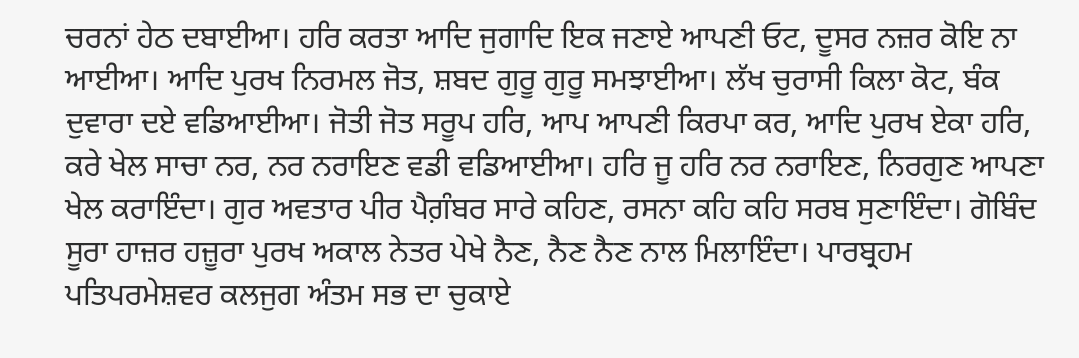ਚਰਨਾਂ ਹੇਠ ਦਬਾਈਆ। ਹਰਿ ਕਰਤਾ ਆਦਿ ਜੁਗਾਦਿ ਇਕ ਜਣਾਏ ਆਪਣੀ ਓਟ, ਦੂਸਰ ਨਜ਼ਰ ਕੋਇ ਨਾ ਆਈਆ। ਆਦਿ ਪੁਰਖ ਨਿਰਮਲ ਜੋਤ, ਸ਼ਬਦ ਗੁਰੂ ਗੁਰੂ ਸਮਝਾਈਆ। ਲੱਖ ਚੁਰਾਸੀ ਕਿਲਾ ਕੋਟ, ਬੰਕ ਦੁਵਾਰਾ ਦਏ ਵਡਿਆਈਆ। ਜੋਤੀ ਜੋਤ ਸਰੂਪ ਹਰਿ, ਆਪ ਆਪਣੀ ਕਿਰਪਾ ਕਰ, ਆਦਿ ਪੁਰਖ ਏਕਾ ਹਰਿ, ਕਰੇ ਖੇਲ ਸਾਚਾ ਨਰ, ਨਰ ਨਰਾਇਣ ਵਡੀ ਵਡਿਆਈਆ। ਹਰਿ ਜੂ ਹਰਿ ਨਰ ਨਰਾਇਣ, ਨਿਰਗੁਣ ਆਪਣਾ ਖੇਲ ਕਰਾਇੰਦਾ। ਗੁਰ ਅਵਤਾਰ ਪੀਰ ਪੈਗ਼ੰਬਰ ਸਾਰੇ ਕਹਿਣ, ਰਸਨਾ ਕਹਿ ਕਹਿ ਸਰਬ ਸੁਣਾਇੰਦਾ। ਗੋਬਿੰਦ ਸੂਰਾ ਹਾਜ਼ਰ ਹਜ਼ੂਰਾ ਪੁਰਖ ਅਕਾਲ ਨੇਤਰ ਪੇਖੇ ਨੈਣ, ਨੈਣ ਨੈਣ ਨਾਲ ਮਿਲਾਇੰਦਾ। ਪਾਰਬ੍ਰਹਮ ਪਤਿਪਰਮੇਸ਼ਵਰ ਕਲਜੁਗ ਅੰਤਮ ਸਭ ਦਾ ਚੁਕਾਏ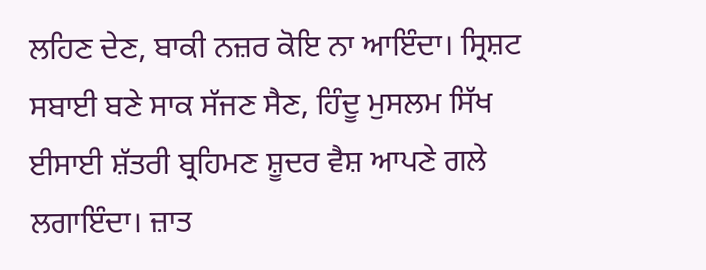ਲਹਿਣ ਦੇਣ, ਬਾਕੀ ਨਜ਼ਰ ਕੋਇ ਨਾ ਆਇੰਦਾ। ਸ੍ਰਿਸ਼ਟ ਸਬਾਈ ਬਣੇ ਸਾਕ ਸੱਜਣ ਸੈਣ, ਹਿੰਦੂ ਮੁਸਲਮ ਸਿੱਖ ਈਸਾਈ ਸ਼ੱਤਰੀ ਬ੍ਰਹਿਮਣ ਸ਼ੂਦਰ ਵੈਸ਼ ਆਪਣੇ ਗਲੇ ਲਗਾਇੰਦਾ। ਜ਼ਾਤ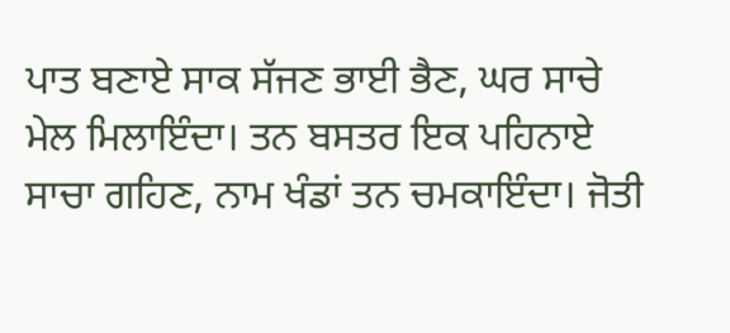ਪਾਤ ਬਣਾਏ ਸਾਕ ਸੱਜਣ ਭਾਈ ਭੈਣ, ਘਰ ਸਾਚੇ ਮੇਲ ਮਿਲਾਇੰਦਾ। ਤਨ ਬਸਤਰ ਇਕ ਪਹਿਨਾਏ ਸਾਚਾ ਗਹਿਣ, ਨਾਮ ਖੰਡਾਂ ਤਨ ਚਮਕਾਇੰਦਾ। ਜੋਤੀ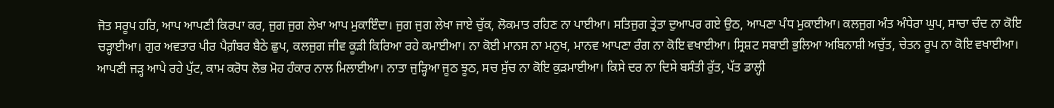ਜੋਤ ਸਰੂਪ ਹਰਿ, ਆਪ ਆਪਣੀ ਕਿਰਪਾ ਕਰ, ਜੁਗ ਜੁਗ ਲੇਖਾ ਆਪ ਮੁਕਾਇੰਦਾ। ਜੁਗ ਜੁਗ ਲੇਖਾ ਜਾਏ ਚੁੱਕ, ਲੋਕਮਾਤ ਰਹਿਣ ਨਾ ਪਾਈਆ। ਸਤਿਜੁਗ ਤ੍ਰੇਤਾ ਦੁਆਪਰ ਗਏ ਉਠ, ਆਪਣਾ ਪੰਧ ਮੁਕਾਈਆ। ਕਲਜੁਗ ਅੰਤ ਅੰਧੇਰਾ ਘੁਪ, ਸਾਚਾ ਚੰਦ ਨਾ ਕੋਇ ਚੜ੍ਹਾਈਆ। ਗੁਰ ਅਵਤਾਰ ਪੀਰ ਪੈਗ਼ੰਬਰ ਬੈਠੇ ਛੁਪ, ਕਲਜੁਗ ਜੀਵ ਕੂੜੀ ਕਿਰਿਆ ਰਹੇ ਕਮਾਈਆ। ਨਾ ਕੋਈ ਮਾਨਸ ਨਾ ਮਨੁਖ, ਮਾਨਵ ਆਪਣਾ ਰੰਗ ਨਾ ਕੋਇ ਵਖਾਈਆ। ਸ੍ਰਿਸ਼ਟ ਸਬਾਈ ਭੁਲਿਆ ਅਬਿਨਾਸ਼ੀ ਅਚੁੱਤ, ਚੇਤਨ ਰੂਪ ਨਾ ਕੋਇ ਵਖਾਈਆ। ਆਪਣੀ ਜੜ੍ਹ ਆਪੇ ਰਹੇ ਪੁੱਟ, ਕਾਮ ਕਰੋਧ ਲੋਭ ਮੋਹ ਹੰਕਾਰ ਨਾਲ ਮਿਲਾਈਆ। ਨਾਤਾ ਜੁੜ੍ਹਿਆ ਜੂਠ ਝੂਠ, ਸਚ ਸੁੱਚ ਨਾ ਕੋਇ ਕੁੜਮਾਈਆ। ਕਿਸੇ ਦਰ ਨਾ ਦਿਸੇ ਬਸੰਤੀ ਰੁੱਤ, ਪੱਤ ਡਾਲ੍ਹੀ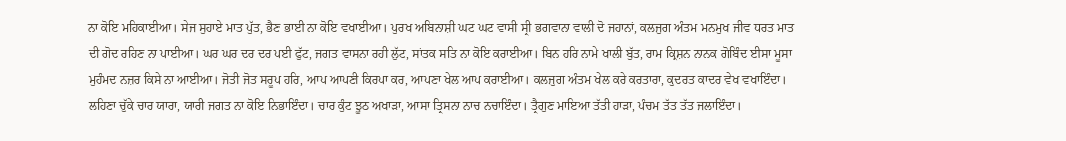ਨਾ ਕੋਇ ਮਹਿਕਾਈਆ। ਸੇਜ ਸੁਹਾਏ ਮਾਤ ਪੁੱਤ, ਭੈਣ ਭਾਈ ਨਾ ਕੋਇ ਵਖਾਈਆ। ਪੁਰਖ ਅਬਿਨਾਸ਼ੀ ਘਟ ਘਟ ਵਾਸੀ ਸ੍ਰੀ ਭਗਵਾਨਾ ਵਾਲੀ ਦੋ ਜਹਾਨਾਂ, ਕਲਜੁਗ ਅੰਤਮ ਮਨਮੁਖ ਜੀਵ ਧਰਤ ਮਾਤ ਦੀ ਗੋਦ ਰਹਿਣ ਨਾ ਪਾਈਆ। ਘਰ ਘਰ ਦਰ ਦਰ ਪਈ ਫੁੱਟ, ਜਗਤ ਵਾਸਨਾ ਰਹੀ ਲੁੱਟ, ਸਾਂਤਕ ਸਤਿ ਨਾ ਕੋਇ ਕਰਾਈਆ। ਬਿਨ ਹਰਿ ਨਾਮੇ ਖਾਲੀ ਬੁੱਤ, ਰਾਮ ਕ੍ਰਿਸ਼ਨ ਨਾਨਕ ਗੋਬਿੰਦ ਈਸਾ ਮੂਸਾ ਮੁਹੰਮਦ ਨਜ਼ਰ ਕਿਸੇ ਨਾ ਆਈਆ। ਜੋਤੀ ਜੋਤ ਸਰੂਪ ਹਰਿ, ਆਪ ਆਪਣੀ ਕਿਰਪਾ ਕਰ, ਆਪਣਾ ਖੇਲ ਆਪ ਕਰਾਈਆ। ਕਲਜੁਗ ਅੰਤਮ ਖੇਲ ਕਰੇ ਕਰਤਾਰਾ, ਕੁਦਰਤ ਕਾਦਰ ਵੇਖ ਵਖਾਇੰਦਾ। ਲਹਿਣਾ ਚੁੱਕੇ ਚਾਰ ਯਾਰਾ, ਯਾਰੀ ਜਗਤ ਨਾ ਕੋਇ ਨਿਭਾਇੰਦਾ। ਚਾਰ ਕੁੰਟ ਝੂਠ ਅਖਾੜਾ, ਆਸਾ ਤ੍ਰਿਸਨਾ ਨਾਚ ਨਚਾਇੰਦਾ। ਤ੍ਰੈਗੁਣ ਮਾਇਆ ਤੱਤੀ ਹਾੜਾ, ਪੰਚਮ ਤੱਤ ਤੱਤ ਜਲਾਇੰਦਾ।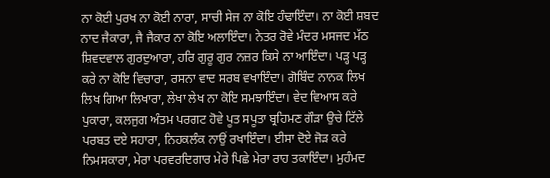ਨਾ ਕੋਈ ਪੁਰਖ ਨਾ ਕੋਈ ਨਾਰਾ, ਸਾਚੀ ਸੇਜ ਨਾ ਕੋਇ ਹੰਢਾਇੰਦਾ। ਨਾ ਕੋਈ ਸ਼ਬਦ ਨਾਦ ਜੈਕਾਰਾ, ਜੈ ਜੈਕਾਰ ਨਾ ਕੋਇ ਅਲਾਇੰਦਾ। ਨੇਤਰ ਰੋਵੇ ਮੰਦਰ ਮਸਜਦ ਮੱਠ ਸ਼ਿਵਦਵਾਲ ਗੁਰਦੁਆਰਾ, ਹਰਿ ਗੁਰੂ ਗੁਰ ਨਜ਼ਰ ਕਿਸੇ ਨਾ ਆਇੰਦਾ। ਪੜ੍ਹ ਪੜ੍ਹ ਕਰੇ ਨਾ ਕੋਇ ਵਿਚਾਰਾ, ਰਸਨਾ ਵਾਦ ਸਰਬ ਵਖਾਇੰਦਾ। ਗੋਬਿੰਦ ਨਾਨਕ ਲਿਖ ਲਿਖ ਗਿਆ ਲਿਖਾਰਾ, ਲੇਖਾ ਲੇਖ ਨਾ ਕੋਇ ਸਮਝਾਇੰਦਾ। ਵੇਦ ਵਿਆਸ ਕਰੇ ਪੁਕਾਰਾ, ਕਲਜੁਗ ਅੰਤਮ ਪਰਗਟ ਹੋਵੇ ਪੂਤ ਸਪੂਤਾ ਬ੍ਰਹਿਮਣ ਗੌੜਾ ਉਚੇ ਟਿੱਲੇ ਪਰਬਤ ਦਏ ਸਹਾਰਾ, ਨਿਹਕਲੰਕ ਨਾਉਂ ਰਖਾਇੰਦਾ। ਈਸਾ ਦੋਏ ਜੋੜ ਕਰੇ ਨਿਮਸਕਾਰਾ, ਮੇਰਾ ਪਰਵਰਦਿਗਾਰ ਮੇਰੇ ਪਿਛੇ ਮੇਰਾ ਰਾਹ ਤਕਾਇੰਦਾ। ਮੁਹੰਮਦ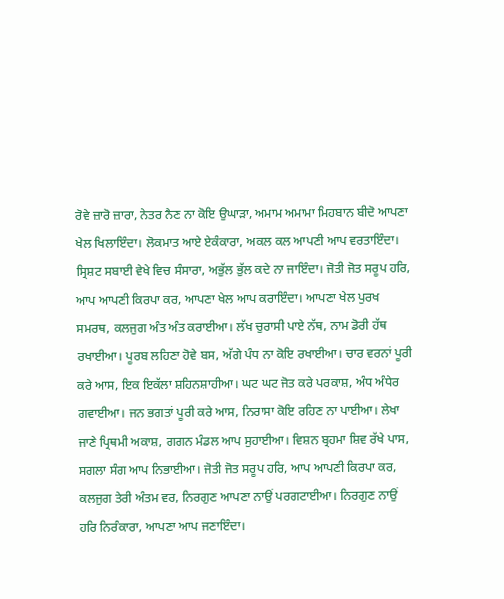ਰੋਵੇ ਜ਼ਾਰੋ ਜ਼ਾਰਾ, ਨੇਤਰ ਨੈਣ ਨਾ ਕੋਇ ਉਘਾੜਾ, ਅਮਾਮ ਅਮਾਮਾ ਮਿਹਬਾਨ ਬੀਦੋ ਆਪਣਾ ਖੇਲ ਖਿਲਾਇੰਦਾ। ਲੋਕਮਾਤ ਆਏ ਏਕੰਕਾਰਾ, ਅਕਲ ਕਲ ਆਪਣੀ ਆਪ ਵਰਤਾਇੰਦਾ। ਸ੍ਰਿਸ਼ਟ ਸਬਾਈ ਵੇਖੇ ਵਿਚ ਸੰਸਾਰਾ, ਅਭੁੱਲ ਭੁੱਲ ਕਦੇ ਨਾ ਜਾਇੰਦਾ। ਜੋਤੀ ਜੋਤ ਸਰੂਪ ਹਰਿ, ਆਪ ਆਪਣੀ ਕਿਰਪਾ ਕਰ, ਆਪਣਾ ਖੇਲ ਆਪ ਕਰਾਇੰਦਾ। ਆਪਣਾ ਖੇਲ ਪੁਰਖ ਸਮਰਥ, ਕਲਜੁਗ ਅੰਤ ਅੰਤ ਕਰਾਈਆ। ਲੱਖ ਚੁਰਾਸੀ ਪਾਏ ਨੱਥ, ਨਾਮ ਡੋਰੀ ਹੱਥ ਰਖਾਈਆ। ਪੂਰਬ ਲਹਿਣਾ ਹੋਵੇ ਬਸ, ਅੱਗੇ ਪੰਧ ਨਾ ਕੋਇ ਰਖਾਈਆ। ਚਾਰ ਵਰਨਾਂ ਪੂਰੀ ਕਰੇ ਆਸ, ਇਕ ਇਕੱਲਾ ਸ਼ਹਿਨਸ਼ਾਹੀਆ। ਘਟ ਘਟ ਜੋਤ ਕਰੇ ਪਰਕਾਸ਼, ਅੰਧ ਅੰਧੇਰ ਗਵਾਈਆ। ਜਨ ਭਗਤਾਂ ਪੂਰੀ ਕਰੇ ਆਸ, ਨਿਰਾਸਾ ਕੋਇ ਰਹਿਣ ਨਾ ਪਾਈਆ। ਲੇਖਾ ਜਾਣੇ ਪ੍ਰਿਥਮੀ ਅਕਾਸ਼, ਗਗਨ ਮੰਡਲ ਆਪ ਸੁਹਾਈਆ। ਵਿਸ਼ਨ ਬ੍ਰਹਮਾ ਸ਼ਿਵ ਰੱਖੇ ਪਾਸ, ਸਗਲਾ ਸੰਗ ਆਪ ਨਿਭਾਈਆ। ਜੋਤੀ ਜੋਤ ਸਰੂਪ ਹਰਿ, ਆਪ ਆਪਣੀ ਕਿਰਪਾ ਕਰ, ਕਲਜੁਗ ਤੇਰੀ ਅੰਤਮ ਵਰ, ਨਿਰਗੁਣ ਆਪਣਾ ਨਾਉਂ ਪਰਗਟਾਈਆ। ਨਿਰਗੁਣ ਨਾਉਂ ਹਰਿ ਨਿਰੰਕਾਰਾ, ਆਪਣਾ ਆਪ ਜਣਾਇੰਦਾ।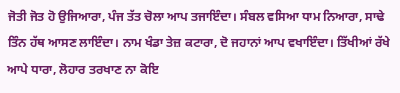ਜੋਤੀ ਜੋਤ ਹੋ ਉਜਿਆਰਾ, ਪੰਜ ਤੱਤ ਚੋਲਾ ਆਪ ਤਜਾਇੰਦਾ। ਸੰਬਲ ਵਸਿਆ ਧਾਮ ਨਿਆਰਾ, ਸਾਢੇ ਤਿੰਨ ਹੱਥ ਆਸਣ ਲਾਇੰਦਾ। ਨਾਮ ਖੰਡਾ ਤੇਜ਼ ਕਟਾਰਾ, ਦੋ ਜਹਾਨਾਂ ਆਪ ਵਖਾਇੰਦਾ। ਤਿੱਖੀਆਂ ਰੱਖੇ ਆਪੇ ਧਾਰਾ, ਲੋਹਾਰ ਤਰਖਾਣ ਨਾ ਕੋਇ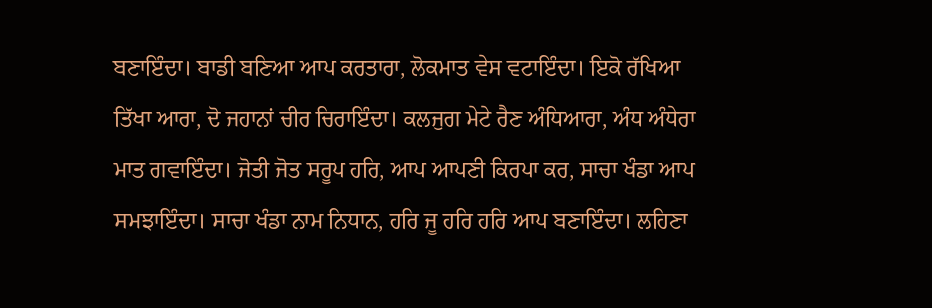ਬਣਾਇੰਦਾ। ਬਾਡੀ ਬਣਿਆ ਆਪ ਕਰਤਾਰਾ, ਲੋਕਮਾਤ ਵੇਸ ਵਟਾਇੰਦਾ। ਇਕੋ ਰੱਖਿਆ ਤਿੱਖਾ ਆਰਾ, ਦੋ ਜਹਾਨਾਂ ਚੀਰ ਚਿਰਾਇੰਦਾ। ਕਲਜੁਗ ਮੇਟੇ ਰੈਣ ਅੰਧਿਆਰਾ, ਅੰਧ ਅੰਧੇਰਾ ਮਾਤ ਗਵਾਇੰਦਾ। ਜੋਤੀ ਜੋਤ ਸਰੂਪ ਹਰਿ, ਆਪ ਆਪਣੀ ਕਿਰਪਾ ਕਰ, ਸਾਚਾ ਖੰਡਾ ਆਪ ਸਮਝਾਇੰਦਾ। ਸਾਚਾ ਖੰਡਾ ਨਾਮ ਨਿਧਾਨ, ਹਰਿ ਜੂ ਹਰਿ ਹਰਿ ਆਪ ਬਣਾਇੰਦਾ। ਲਹਿਣਾ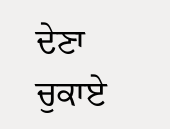ਦੇਣਾ ਚੁਕਾਏ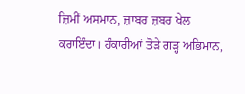ਜ਼ਿਮੀਂ ਅਸਮਾਨ, ਜ਼ਾਬਰ ਜ਼ਬਰ ਖੇਲ ਕਰਾਇੰਦਾ। ਹੰਕਾਰੀਆਂ ਤੋੜੇ ਗੜ੍ਹ ਅਭਿਮਾਨ,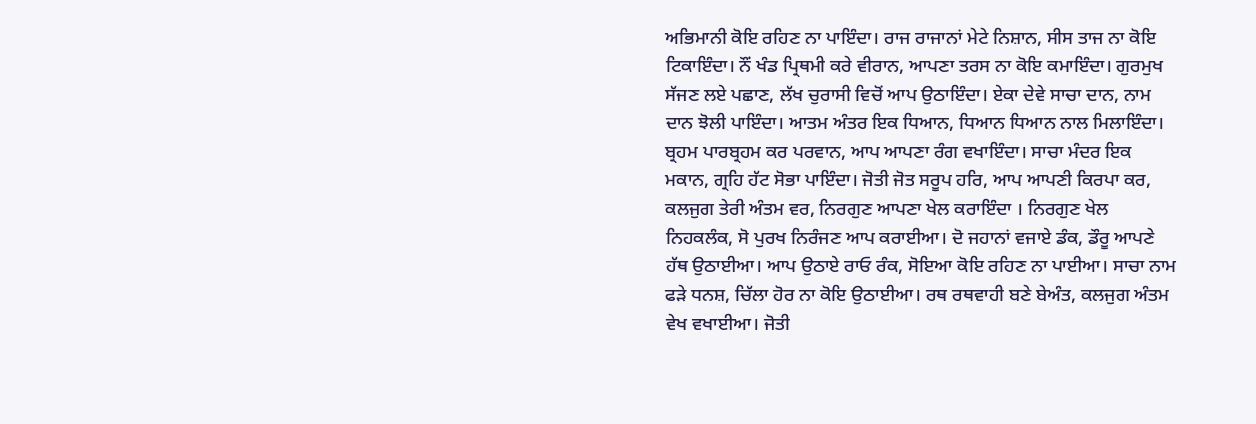ਅਭਿਮਾਨੀ ਕੋਇ ਰਹਿਣ ਨਾ ਪਾਇੰਦਾ। ਰਾਜ ਰਾਜਾਨਾਂ ਮੇਟੇ ਨਿਸ਼ਾਨ, ਸੀਸ ਤਾਜ ਨਾ ਕੋਇ ਟਿਕਾਇੰਦਾ। ਨੌਂ ਖੰਡ ਪ੍ਰਿਥਮੀ ਕਰੇ ਵੀਰਾਨ, ਆਪਣਾ ਤਰਸ ਨਾ ਕੋਇ ਕਮਾਇੰਦਾ। ਗੁਰਮੁਖ ਸੱਜਣ ਲਏ ਪਛਾਣ, ਲੱਖ ਚੁਰਾਸੀ ਵਿਚੋਂ ਆਪ ਉਠਾਇੰਦਾ। ਏਕਾ ਦੇਵੇ ਸਾਚਾ ਦਾਨ, ਨਾਮ ਦਾਨ ਝੋਲੀ ਪਾਇੰਦਾ। ਆਤਮ ਅੰਤਰ ਇਕ ਧਿਆਨ, ਧਿਆਨ ਧਿਆਨ ਨਾਲ ਮਿਲਾਇੰਦਾ। ਬ੍ਰਹਮ ਪਾਰਬ੍ਰਹਮ ਕਰ ਪਰਵਾਨ, ਆਪ ਆਪਣਾ ਰੰਗ ਵਖਾਇੰਦਾ। ਸਾਚਾ ਮੰਦਰ ਇਕ ਮਕਾਨ, ਗ੍ਰਹਿ ਹੱਟ ਸੋਭਾ ਪਾਇੰਦਾ। ਜੋਤੀ ਜੋਤ ਸਰੂਪ ਹਰਿ, ਆਪ ਆਪਣੀ ਕਿਰਪਾ ਕਰ, ਕਲਜੁਗ ਤੇਰੀ ਅੰਤਮ ਵਰ, ਨਿਰਗੁਣ ਆਪਣਾ ਖੇਲ ਕਰਾਇੰਦਾ । ਨਿਰਗੁਣ ਖੇਲ ਨਿਹਕਲੰਕ, ਸੋ ਪੁਰਖ ਨਿਰੰਜਣ ਆਪ ਕਰਾਈਆ। ਦੋ ਜਹਾਨਾਂ ਵਜਾਏ ਡੰਕ, ਡੌਰੂ ਆਪਣੇ ਹੱਥ ਉਠਾਈਆ। ਆਪ ਉਠਾਏ ਰਾਓ ਰੰਕ, ਸੋਇਆ ਕੋਇ ਰਹਿਣ ਨਾ ਪਾਈਆ। ਸਾਚਾ ਨਾਮ ਫੜੇ ਧਨਸ਼, ਚਿੱਲਾ ਹੋਰ ਨਾ ਕੋਇ ਉਠਾਈਆ। ਰਥ ਰਥਵਾਹੀ ਬਣੇ ਬੇਅੰਤ, ਕਲਜੁਗ ਅੰਤਮ ਵੇਖ ਵਖਾਈਆ। ਜੋਤੀ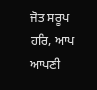ਜੋਤ ਸਰੂਪ ਹਰਿ, ਆਪ ਆਪਣੀ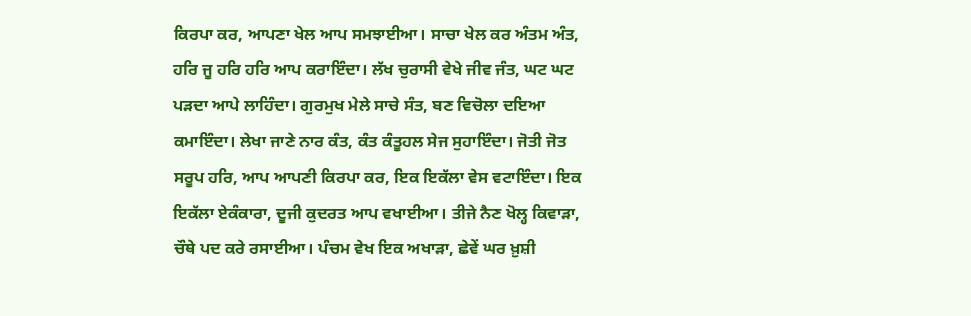ਕਿਰਪਾ ਕਰ, ਆਪਣਾ ਖੇਲ ਆਪ ਸਮਝਾਈਆ। ਸਾਚਾ ਖੇਲ ਕਰ ਅੰਤਮ ਅੰਤ, ਹਰਿ ਜੂ ਹਰਿ ਹਰਿ ਆਪ ਕਰਾਇੰਦਾ। ਲੱਖ ਚੁਰਾਸੀ ਵੇਖੇ ਜੀਵ ਜੰਤ, ਘਟ ਘਟ ਪੜਦਾ ਆਪੇ ਲਾਹਿੰਦਾ। ਗੁਰਮੁਖ ਮੇਲੇ ਸਾਚੇ ਸੰਤ, ਬਣ ਵਿਚੋਲਾ ਦਇਆ ਕਮਾਇੰਦਾ। ਲੇਖਾ ਜਾਣੇ ਨਾਰ ਕੰਤ, ਕੰਤ ਕੰਤੂਹਲ ਸੇਜ ਸੁਹਾਇੰਦਾ। ਜੋਤੀ ਜੋਤ ਸਰੂਪ ਹਰਿ, ਆਪ ਆਪਣੀ ਕਿਰਪਾ ਕਰ, ਇਕ ਇਕੱਲਾ ਵੇਸ ਵਟਾਇੰਦਾ। ਇਕ ਇਕੱਲਾ ਏਕੰਕਾਰਾ, ਦੂਜੀ ਕੁਦਰਤ ਆਪ ਵਖਾਈਆ। ਤੀਜੇ ਨੈਣ ਖੋਲ੍ਹ ਕਿਵਾੜਾ, ਚੌਥੇ ਪਦ ਕਰੇ ਰਸਾਈਆ। ਪੰਚਮ ਵੇਖ ਇਕ ਅਖਾੜਾ, ਛੇਵੇਂ ਘਰ ਖ਼ੁਸ਼ੀ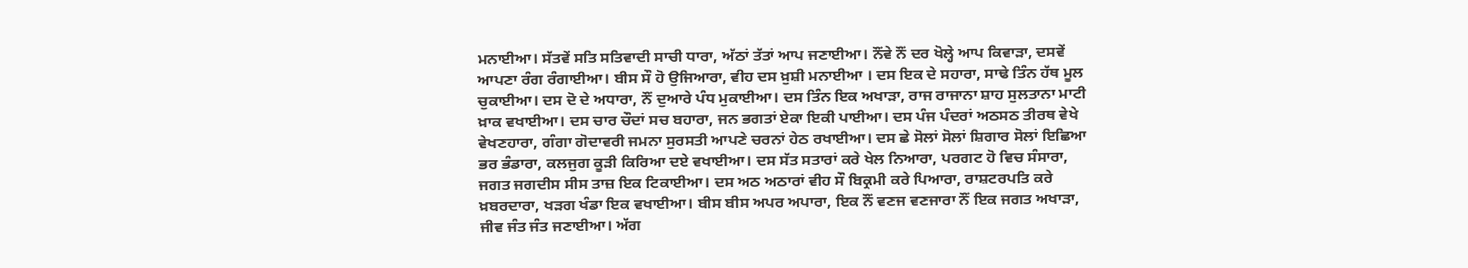ਮਨਾਈਆ। ਸੱਤਵੇਂ ਸਤਿ ਸਤਿਵਾਦੀ ਸਾਚੀ ਧਾਰਾ, ਅੱਠਾਂ ਤੱਤਾਂ ਆਪ ਜਣਾਈਆ। ਨੌਂਵੇ ਨੌਂ ਦਰ ਖੋਲ੍ਹੇ ਆਪ ਕਿਵਾੜਾ, ਦਸਵੇਂ ਆਪਣਾ ਰੰਗ ਰੰਗਾਈਆ। ਬੀਸ ਸੌ ਹੋ ਉਜਿਆਰਾ, ਵੀਹ ਦਸ ਖ਼ੁਸ਼ੀ ਮਨਾਈਆ । ਦਸ ਇਕ ਦੇ ਸਹਾਰਾ, ਸਾਢੇ ਤਿੰਨ ਹੱਥ ਮੂਲ ਚੁਕਾਈਆ। ਦਸ ਦੋ ਦੇ ਅਧਾਰਾ, ਨੌਂ ਦੁਆਰੇ ਪੰਧ ਮੁਕਾਈਆ। ਦਸ ਤਿੰਨ ਇਕ ਅਖਾੜਾ, ਰਾਜ ਰਾਜਾਨਾ ਸ਼ਾਹ ਸੁਲਤਾਨਾ ਮਾਟੀ ਖ਼ਾਕ ਵਖਾਈਆ। ਦਸ ਚਾਰ ਚੌਦਾਂ ਸਚ ਬਹਾਰਾ, ਜਨ ਭਗਤਾਂ ਏਕਾ ਇਕੀ ਪਾਈਆ। ਦਸ ਪੰਜ ਪੰਦਰਾਂ ਅਠਸਠ ਤੀਰਥ ਵੇਖੇ ਵੇਖਣਹਾਰਾ, ਗੰਗਾ ਗੋਦਾਵਰੀ ਜਮਨਾ ਸੁਰਸਤੀ ਆਪਣੇ ਚਰਨਾਂ ਹੇਠ ਰਖਾਈਆ। ਦਸ ਛੇ ਸੋਲਾਂ ਸੋਲਾਂ ਸ਼ਿਗਾਰ ਸੋਲਾਂ ਇਛਿਆ ਭਰ ਭੰਡਾਰਾ, ਕਲਜੁਗ ਕੂੜੀ ਕਿਰਿਆ ਦਏ ਵਖਾਈਆ। ਦਸ ਸੱਤ ਸਤਾਰਾਂ ਕਰੇ ਖੇਲ ਨਿਆਰਾ, ਪਰਗਟ ਹੋ ਵਿਚ ਸੰਸਾਰਾ, ਜਗਤ ਜਗਦੀਸ ਸੀਸ ਤਾਜ਼ ਇਕ ਟਿਕਾਈਆ। ਦਸ ਅਠ ਅਠਾਰਾਂ ਵੀਹ ਸੌ ਬਿਕ੍ਰਮੀ ਕਰੇ ਪਿਆਰਾ, ਰਾਸ਼ਟਰਪਤਿ ਕਰੇ ਖ਼ਬਰਦਾਰਾ, ਖੜਗ ਖੰਡਾ ਇਕ ਵਖਾਈਆ। ਬੀਸ ਬੀਸ ਅਪਰ ਅਪਾਰਾ, ਇਕ ਨੌਂ ਵਣਜ ਵਣਜਾਰਾ ਨੌਂ ਇਕ ਜਗਤ ਅਖਾੜਾ, ਜੀਵ ਜੰਤ ਜੰਤ ਜਣਾਈਆ। ਅੱਗ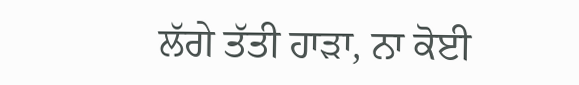ਲੱਗੇ ਤੱਤੀ ਹਾੜਾ, ਨਾ ਕੋਈ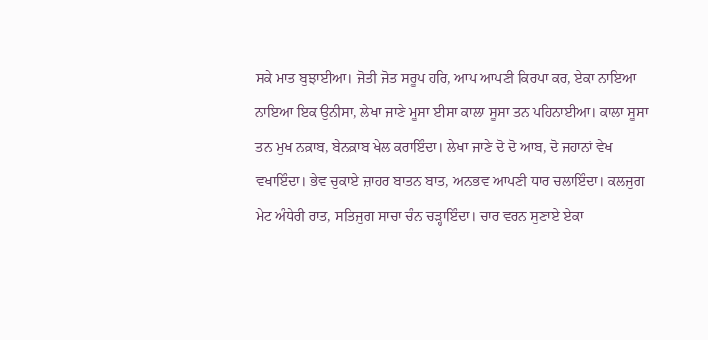ਸਕੇ ਮਾਤ ਬੁਝਾਈਆ। ਜੋਤੀ ਜੋਤ ਸਰੂਪ ਹਰਿ, ਆਪ ਆਪਣੀ ਕਿਰਪਾ ਕਰ, ਏਕਾ ਨਾਇਆ ਨਾਇਆ ਇਕ ਉਨੀਸਾ, ਲੇਖਾ ਜਾਣੇ ਮੂਸਾ ਈਸਾ ਕਾਲਾ ਸੂਸਾ ਤਨ ਪਹਿਨਾਈਆ। ਕਾਲਾ ਸੂਸਾ ਤਨ ਮੁਖ ਨਕ਼ਾਬ, ਬੇਨਕ਼ਾਬ ਖੇਲ ਕਰਾਇੰਦਾ। ਲੇਖਾ ਜਾਣੇ ਦੋ ਦੋ ਆਬ, ਦੋ ਜਹਾਨਾਂ ਵੇਖ ਵਖਾਇੰਦਾ। ਭੇਵ ਚੁਕਾਏ ਜ਼ਾਹਰ ਬਾਤਨ ਬਾਤ, ਅਨਭਵ ਆਪਣੀ ਧਾਰ ਚਲਾਇੰਦਾ। ਕਲਜੁਗ ਮੇਟ ਅੰਧੇਰੀ ਰਾਤ, ਸਤਿਜੁਗ ਸਾਚਾ ਚੰਨ ਚੜ੍ਹਾਇੰਦਾ। ਚਾਰ ਵਰਨ ਸੁਣਾਏ ਏਕਾ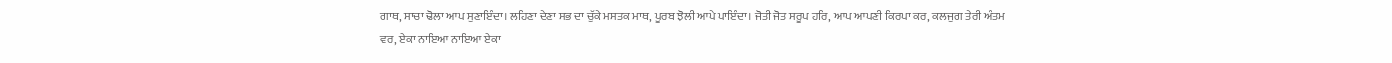ਗਾਥ, ਸਾਚਾ ਢੋਲਾ ਆਪ ਸੁਣਾਇੰਦਾ। ਲਹਿਣਾ ਦੇਣਾ ਸਭ ਦਾ ਚੁੱਕੇ ਮਸਤਕ ਮਾਥ, ਪੂਰਬ ਝੋਲੀ ਆਪੇ ਪਾਇੰਦਾ। ਜੋਤੀ ਜੋਤ ਸਰੂਪ ਹਰਿ, ਆਪ ਆਪਣੀ ਕਿਰਪਾ ਕਰ, ਕਲਜੁਗ ਤੇਰੀ ਅੰਤਮ ਵਰ, ਏਕਾ ਨਾਇਆ ਨਾਇਆ ਏਕਾ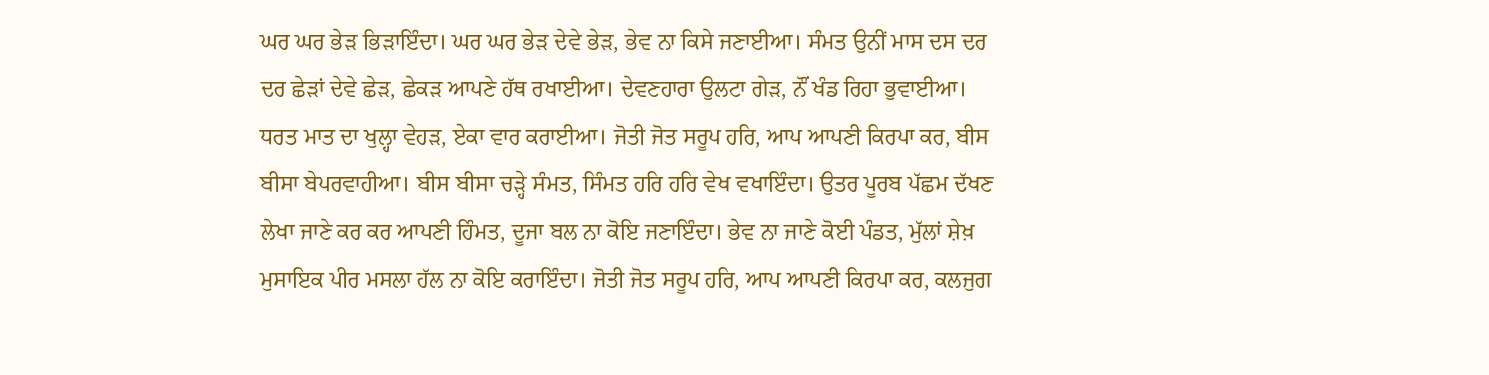ਘਰ ਘਰ ਭੇੜ ਭਿੜਾਇੰਦਾ। ਘਰ ਘਰ ਭੇੜ ਦੇਵੇ ਭੇੜ, ਭੇਵ ਨਾ ਕਿਸੇ ਜਣਾਈਆ। ਸੰਮਤ ਉਨੀਂ ਮਾਸ ਦਸ ਦਰ ਦਰ ਛੇੜਾਂ ਦੇਵੇ ਛੇੜ, ਛੇਕੜ ਆਪਣੇ ਹੱਥ ਰਖਾਈਆ। ਦੇਵਣਹਾਰਾ ਉਲਟਾ ਗੇੜ, ਨੌਂ ਖੰਡ ਰਿਹਾ ਭੁਵਾਈਆ। ਧਰਤ ਮਾਤ ਦਾ ਖੁਲ੍ਹਾ ਵੇਹੜ, ਏਕਾ ਵਾਰ ਕਰਾਈਆ। ਜੋਤੀ ਜੋਤ ਸਰੂਪ ਹਰਿ, ਆਪ ਆਪਣੀ ਕਿਰਪਾ ਕਰ, ਬੀਸ ਬੀਸਾ ਬੇਪਰਵਾਹੀਆ। ਬੀਸ ਬੀਸਾ ਚੜ੍ਹੇ ਸੰਮਤ, ਸਿੰਮਤ ਹਰਿ ਹਰਿ ਵੇਖ ਵਖਾਇੰਦਾ। ਉਤਰ ਪੂਰਬ ਪੱਛਮ ਦੱਖਣ ਲੇਖਾ ਜਾਣੇ ਕਰ ਕਰ ਆਪਣੀ ਹਿੰਮਤ, ਦੂਜਾ ਬਲ ਨਾ ਕੋਇ ਜਣਾਇੰਦਾ। ਭੇਵ ਨਾ ਜਾਣੇ ਕੋਈ ਪੰਡਤ, ਮੁੱਲਾਂ ਸ਼ੇਖ਼ ਮੁਸਾਇਕ ਪੀਰ ਮਸਲਾ ਹੱਲ ਨਾ ਕੋਇ ਕਰਾਇੰਦਾ। ਜੋਤੀ ਜੋਤ ਸਰੂਪ ਹਰਿ, ਆਪ ਆਪਣੀ ਕਿਰਪਾ ਕਰ, ਕਲਜੁਗ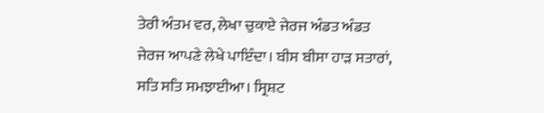ਤੇਰੀ ਅੰਤਮ ਵਰ, ਲੇਖਾ ਚੁਕਾਏ ਜੇਰਜ ਅੰਡਤ ਅੰਡਤ ਜੇਰਜ ਆਪਣੇ ਲੇਖੇ ਪਾਇੰਦਾ। ਬੀਸ ਬੀਸਾ ਹਾੜ ਸਤਾਰਾਂ, ਸਤਿ ਸਤਿ ਸਮਝਾਈਆ। ਸ੍ਰਿਸ਼ਟ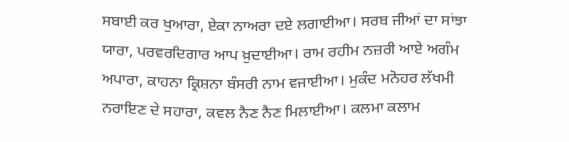ਸਬਾਈ ਕਰ ਖੁਆਰਾ, ਏਕਾ ਨਾਅਰਾ ਦਏ ਲਗਾਈਆ। ਸਰਬ ਜੀਆਂ ਦਾ ਸਾਂਝਾ ਯਾਰਾ, ਪਰਵਰਦਿਗਾਰ ਆਪ ਖ਼ੁਦਾਈਆ। ਰਾਮ ਰਹੀਮ ਨਜ਼ਰੀ ਆਏ ਅਗੰਮ ਅਪਾਰਾ, ਕਾਹਨਾ ਕ੍ਰਿਸ਼ਨਾ ਬੰਸਰੀ ਨਾਮ ਵਜਾਈਆ। ਮੁਕੰਦ ਮਨੋਹਰ ਲੱਖਮੀ ਨਰਾਇਣ ਦੇ ਸਹਾਰਾ, ਕਵਲ ਨੈਣ ਨੈਣ ਮਿਲਾਈਆ। ਕਲਮਾ ਕਲਾਮ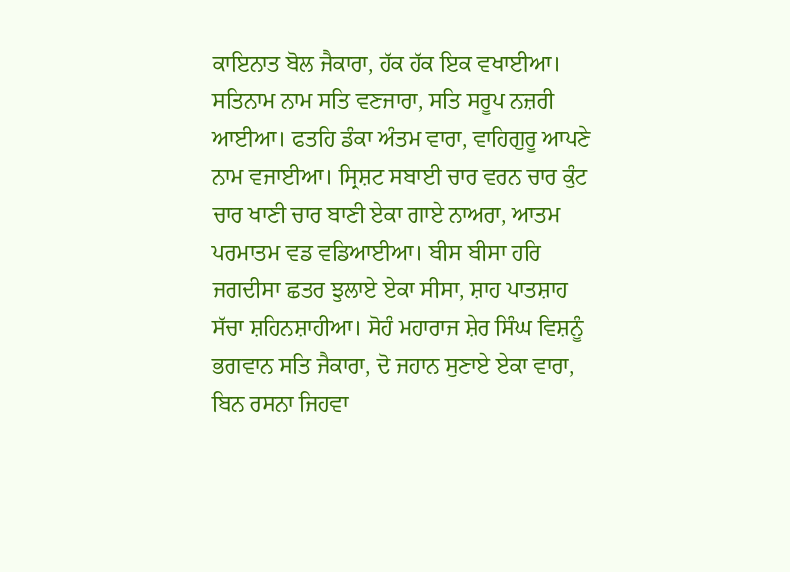ਕਾਇਨਾਤ ਬੋਲ ਜੈਕਾਰਾ, ਹੱਕ ਹੱਕ ਇਕ ਵਖਾਈਆ। ਸਤਿਨਾਮ ਨਾਮ ਸਤਿ ਵਣਜਾਰਾ, ਸਤਿ ਸਰੂਪ ਨਜ਼ਰੀ ਆਈਆ। ਫਤਹਿ ਡੰਕਾ ਅੰਤਮ ਵਾਰਾ, ਵਾਹਿਗੁਰੂ ਆਪਣੇ ਨਾਮ ਵਜਾਈਆ। ਸ੍ਰਿਸ਼ਟ ਸਬਾਈ ਚਾਰ ਵਰਨ ਚਾਰ ਕੁੰਟ ਚਾਰ ਖਾਣੀ ਚਾਰ ਬਾਣੀ ਏਕਾ ਗਾਏ ਨਾਅਰਾ, ਆਤਮ ਪਰਮਾਤਮ ਵਡ ਵਡਿਆਈਆ। ਬੀਸ ਬੀਸਾ ਹਰਿ ਜਗਦੀਸਾ ਛਤਰ ਝੁਲਾਏ ਏਕਾ ਸੀਸਾ, ਸ਼ਾਹ ਪਾਤਸ਼ਾਹ ਸੱਚਾ ਸ਼ਹਿਨਸ਼ਾਹੀਆ। ਸੋਹੰ ਮਹਾਰਾਜ ਸ਼ੇਰ ਸਿੰਘ ਵਿਸ਼ਨੂੰ ਭਗਵਾਨ ਸਤਿ ਜੈਕਾਰਾ, ਦੋ ਜਹਾਨ ਸੁਣਾਏ ਏਕਾ ਵਾਰਾ, ਬਿਨ ਰਸਨਾ ਜਿਹਵਾ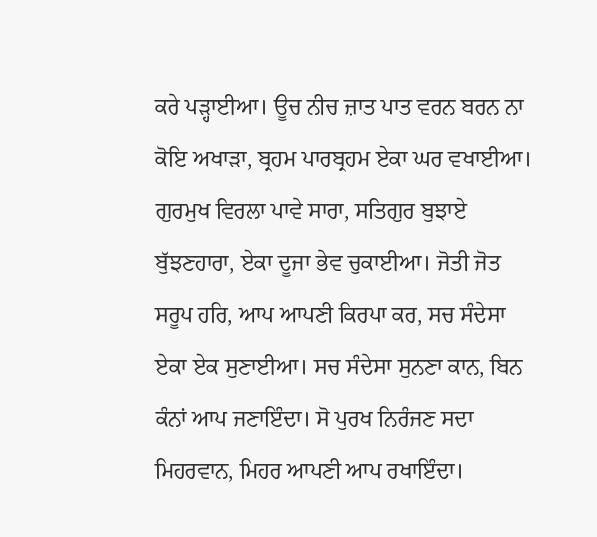ਕਰੇ ਪੜ੍ਹਾਈਆ। ਊਚ ਨੀਚ ਜ਼ਾਤ ਪਾਤ ਵਰਨ ਬਰਨ ਨਾ ਕੋਇ ਅਖਾੜਾ, ਬ੍ਰਹਮ ਪਾਰਬ੍ਰਹਮ ਏਕਾ ਘਰ ਵਖਾਈਆ। ਗੁਰਮੁਖ ਵਿਰਲਾ ਪਾਵੇ ਸਾਰਾ, ਸਤਿਗੁਰ ਬੁਝਾਏ ਬੁੱਝਣਹਾਰਾ, ਏਕਾ ਦੂਜਾ ਭੇਵ ਚੁਕਾਈਆ। ਜੋਤੀ ਜੋਤ ਸਰੂਪ ਹਰਿ, ਆਪ ਆਪਣੀ ਕਿਰਪਾ ਕਰ, ਸਚ ਸੰਦੇਸਾ ਏਕਾ ਏਕ ਸੁਣਾਈਆ। ਸਚ ਸੰਦੇਸਾ ਸੁਨਣਾ ਕਾਨ, ਬਿਨ ਕੰਨਾਂ ਆਪ ਜਣਾਇੰਦਾ। ਸੋ ਪੁਰਖ ਨਿਰੰਜਣ ਸਦਾ ਮਿਹਰਵਾਨ, ਮਿਹਰ ਆਪਣੀ ਆਪ ਰਖਾਇੰਦਾ।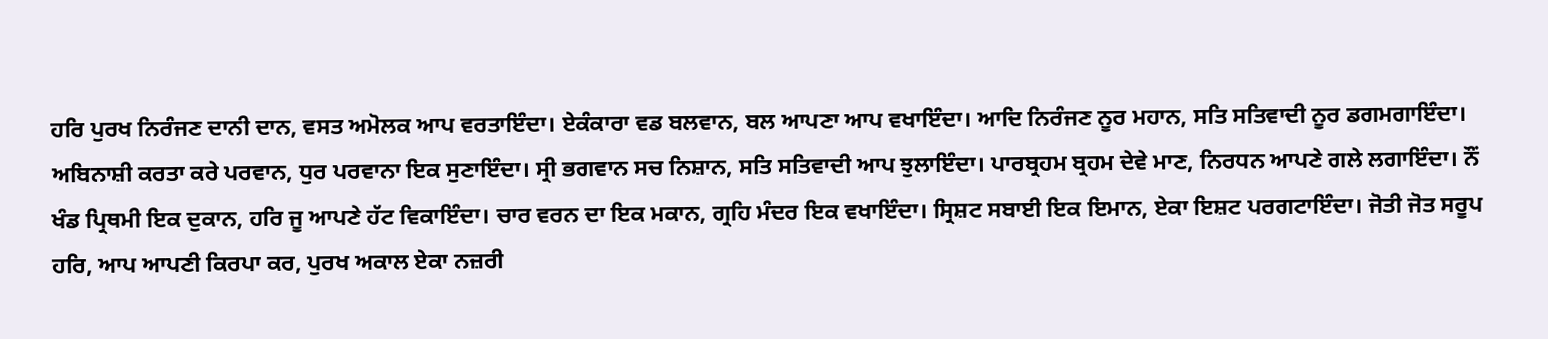ਹਰਿ ਪੁਰਖ ਨਿਰੰਜਣ ਦਾਨੀ ਦਾਨ, ਵਸਤ ਅਮੋਲਕ ਆਪ ਵਰਤਾਇੰਦਾ। ਏਕੰਕਾਰਾ ਵਡ ਬਲਵਾਨ, ਬਲ ਆਪਣਾ ਆਪ ਵਖਾਇੰਦਾ। ਆਦਿ ਨਿਰੰਜਣ ਨੂਰ ਮਹਾਨ, ਸਤਿ ਸਤਿਵਾਦੀ ਨੂਰ ਡਗਮਗਾਇੰਦਾ। ਅਬਿਨਾਸ਼ੀ ਕਰਤਾ ਕਰੇ ਪਰਵਾਨ, ਧੁਰ ਪਰਵਾਨਾ ਇਕ ਸੁਣਾਇੰਦਾ। ਸ੍ਰੀ ਭਗਵਾਨ ਸਚ ਨਿਸ਼ਾਨ, ਸਤਿ ਸਤਿਵਾਦੀ ਆਪ ਝੁਲਾਇੰਦਾ। ਪਾਰਬ੍ਰਹਮ ਬ੍ਰਹਮ ਦੇਵੇ ਮਾਣ, ਨਿਰਧਨ ਆਪਣੇ ਗਲੇ ਲਗਾਇੰਦਾ। ਨੌਂ ਖੰਡ ਪ੍ਰਿਥਮੀ ਇਕ ਦੁਕਾਨ, ਹਰਿ ਜੂ ਆਪਣੇ ਹੱਟ ਵਿਕਾਇੰਦਾ। ਚਾਰ ਵਰਨ ਦਾ ਇਕ ਮਕਾਨ, ਗ੍ਰਹਿ ਮੰਦਰ ਇਕ ਵਖਾਇੰਦਾ। ਸ੍ਰਿਸ਼ਟ ਸਬਾਈ ਇਕ ਇਮਾਨ, ਏਕਾ ਇਸ਼ਟ ਪਰਗਟਾਇੰਦਾ। ਜੋਤੀ ਜੋਤ ਸਰੂਪ ਹਰਿ, ਆਪ ਆਪਣੀ ਕਿਰਪਾ ਕਰ, ਪੁਰਖ ਅਕਾਲ ਏਕਾ ਨਜ਼ਰੀ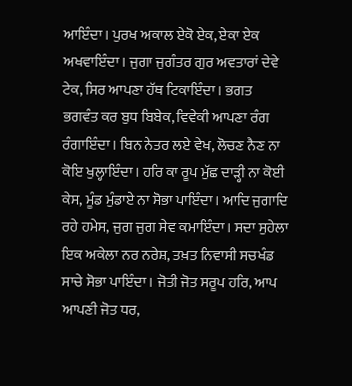ਆਇੰਦਾ। ਪੁਰਖ ਅਕਾਲ ਏਕੋ ਏਕ, ਏਕਾ ਏਕ ਅਖਵਾਇੰਦਾ। ਜੁਗਾ ਜੁਗੰਤਰ ਗੁਰ ਅਵਤਾਰਾਂ ਦੇਵੇ ਟੇਕ, ਸਿਰ ਆਪਣਾ ਹੱਥ ਟਿਕਾਇੰਦਾ। ਭਗਤ ਭਗਵੰਤ ਕਰ ਬੁਧ ਬਿਬੇਕ, ਵਿਵੇਕੀ ਆਪਣਾ ਰੰਗ ਰੰਗਾਇੰਦਾ। ਬਿਨ ਨੇਤਰ ਲਏ ਵੇਖ, ਲੋਚਣ ਨੈਣ ਨਾ ਕੋਇ ਖੁਲ੍ਹਾਇੰਦਾ। ਹਰਿ ਕਾ ਰੂਪ ਮੁੱਛ ਦਾੜ੍ਹੀ ਨਾ ਕੋਈ ਕੇਸ, ਮੂੰਡ ਮੁੰਡਾਏ ਨਾ ਸੋਭਾ ਪਾਇੰਦਾ। ਆਦਿ ਜੁਗਾਦਿ ਰਹੇ ਹਮੇਸ, ਜੁਗ ਜੁਗ ਸੇਵ ਕਮਾਇੰਦਾ। ਸਦਾ ਸੁਹੇਲਾ ਇਕ ਅਕੇਲਾ ਨਰ ਨਰੇਸ਼, ਤਖ਼ਤ ਨਿਵਾਸੀ ਸਚਖੰਡ ਸਾਚੇ ਸੋਭਾ ਪਾਇੰਦਾ। ਜੋਤੀ ਜੋਤ ਸਰੂਪ ਹਰਿ, ਆਪ ਆਪਣੀ ਜੋਤ ਧਰ,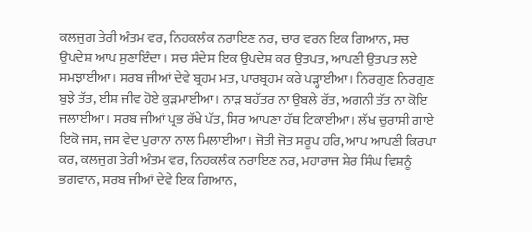ਕਲਜੁਗ ਤੇਰੀ ਅੰਤਮ ਵਰ, ਨਿਹਕਲੰਕ ਨਰਾਇਣ ਨਰ, ਚਾਰ ਵਰਨ ਇਕ ਗਿਆਨ, ਸਚ ਉਪਦੇਸ਼ ਆਪ ਸੁਣਾਇੰਦਾ। ਸਚ ਸੰਦੇਸ ਇਕ ਉਪਦੇਸ਼ ਕਰ ਉਤਪਤ, ਆਪਣੀ ਉਤਪਤ ਲਏ ਸਮਝਾਈਆ। ਸਰਬ ਜੀਆਂ ਦੇਵੇ ਬ੍ਰਹਮ ਮਤ, ਪਾਰਬ੍ਰਹਮ ਕਰੇ ਪੜ੍ਹਾਈਆ। ਨਿਰਗੁਣ ਨਿਰਗੁਣ ਬੁਝੇ ਤੱਤ, ਈਸ਼ ਜੀਵ ਹੋਏ ਕੁੜਮਾਈਆ। ਨਾੜ ਬਹੱਤਰ ਨਾ ਉਬਲੇ ਰੱਤ, ਅਗਨੀ ਤੱਤ ਨਾ ਕੋਇ ਜਲਾਈਆ। ਸਰਬ ਜੀਆਂ ਪ੍ਰਭ ਰੱਖੇ ਪੱਤ, ਸਿਰ ਆਪਣਾ ਹੱਥ ਟਿਕਾਈਆ। ਲੱਖ ਚੁਰਾਸੀ ਗਾਏ ਇਕੋ ਜਸ, ਜਸ ਵੇਦ ਪੁਰਾਨਾ ਨਾਲ ਮਿਲਾਈਆ। ਜੋਤੀ ਜੋਤ ਸਰੂਪ ਹਰਿ, ਆਪ ਆਪਣੀ ਕਿਰਪਾ ਕਰ, ਕਲਜੁਗ ਤੇਰੀ ਅੰਤਮ ਵਰ, ਨਿਹਕਲੰਕ ਨਰਾਇਣ ਨਰ, ਮਹਾਰਾਜ ਸ਼ੇਰ ਸਿੰਘ ਵਿਸ਼ਨੂੰ ਭਗਵਾਨ, ਸਰਬ ਜੀਆਂ ਦੇਵੇ ਇਕ ਗਿਆਨ,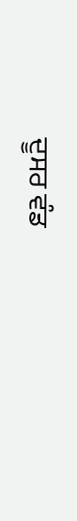ਦੂਸਰ ਵੰਡ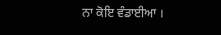ਨਾ ਕੋਇ ਵੰਡਾਈਆ ।